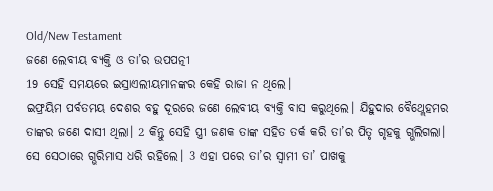Old/New Testament
ଜଣେ ଲେବୀୟ ବ୍ୟକ୍ତି ଓ ତା’ର ଉପପତ୍ନୀ
19 ସେହି ସମୟରେ ଇସ୍ରାଏଲୀୟମାନଙ୍କର କେହି ରାଜା ନ ଥିଲେ।
ଇଫ୍ରୟିମ ପର୍ବତମୟ ଦେଶର ବହୁ ଦୂରରେ ଜଣେ ଲେବୀୟ ବ୍ୟକ୍ତି ବାସ କରୁଥିଲେ। ଯିହୁଦାର ବୈଥ୍ଲେହମର ତାଙ୍କର ଜଣେ ଦାସୀ ଥିଲା। 2 କିନ୍ତୁ ସେହି ସ୍ତ୍ରୀ ଜଣକ ତାଙ୍କ ସହିତ ତର୍କ କରି ତା’ର ପିତୃ ଗୃହକୁ ଗ୍ଭଲିଗଲା। ସେ ସେଠାରେ ଗ୍ଭରିମାସ ଧରି ରହିଲେ। 3 ଏହା ପରେ ତା’ର ସ୍ୱାମୀ ତା’ ପାଖକୁ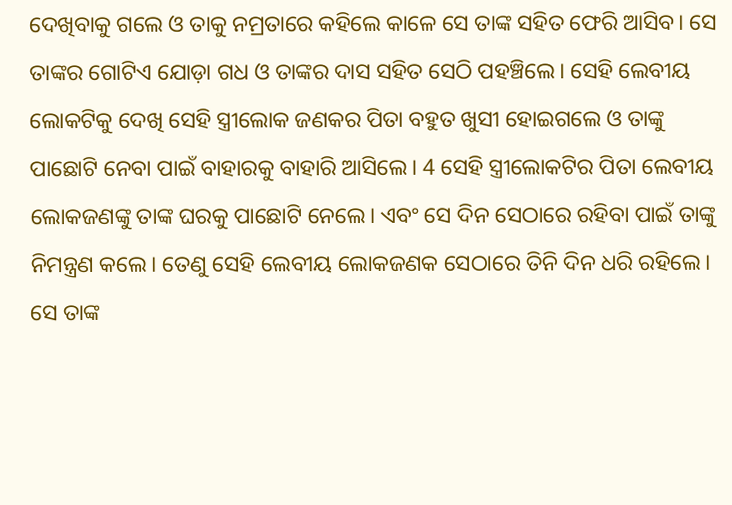ଦେଖିବାକୁ ଗଲେ ଓ ତାକୁ ନମ୍ରତାରେ କହିଲେ କାଳେ ସେ ତାଙ୍କ ସହିତ ଫେରି ଆସିବ। ସେ ତାଙ୍କର ଗୋଟିଏ ଯୋଡ଼ା ଗଧ ଓ ତାଙ୍କର ଦାସ ସହିତ ସେଠି ପହଞ୍ଚିଲେ। ସେହି ଲେବୀୟ ଲୋକଟିକୁ ଦେଖି ସେହି ସ୍ତ୍ରୀଲୋକ ଜଣକର ପିତା ବହୁତ ଖୁସୀ ହୋଇଗଲେ ଓ ତାଙ୍କୁ ପାଛୋଟି ନେବା ପାଇଁ ବାହାରକୁ ବାହାରି ଆସିଲେ। 4 ସେହି ସ୍ତ୍ରୀଲୋକଟିର ପିତା ଲେବୀୟ ଲୋକଜଣଙ୍କୁ ତାଙ୍କ ଘରକୁ ପାଛୋଟି ନେଲେ। ଏବଂ ସେ ଦିନ ସେଠାରେ ରହିବା ପାଇଁ ତାଙ୍କୁ ନିମନ୍ତ୍ରଣ କଲେ। ତେଣୁ ସେହି ଲେବୀୟ ଲୋକଜଣକ ସେଠାରେ ତିନି ଦିନ ଧରି ରହିଲେ। ସେ ତାଙ୍କ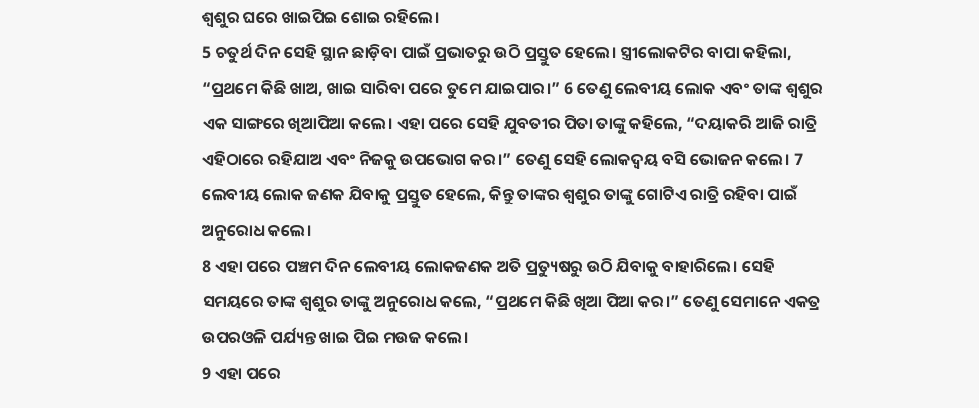ଶ୍ୱଶୁର ଘରେ ଖାଇପିଇ ଶୋଇ ରହିଲେ।
5 ଚତୁର୍ଥ ଦିନ ସେହି ସ୍ଥାନ ଛାଡ଼ିବା ପାଇଁ ପ୍ରଭାତରୁ ଉଠି ପ୍ରସ୍ତୁତ ହେଲେ। ସ୍ତ୍ରୀଲୋକଟିର ବାପା କହିଲା, “ପ୍ରଥମେ କିଛି ଖାଅ, ଖାଇ ସାରିବା ପରେ ତୁମେ ଯାଇପାର।” 6 ତେଣୁ ଲେବୀୟ ଲୋକ ଏବଂ ତାଙ୍କ ଶ୍ୱଶୁର ଏକ ସାଙ୍ଗରେ ଖିଆପିଆ କଲେ। ଏହା ପରେ ସେହି ଯୁବତୀର ପିତା ତାଙ୍କୁ କହିଲେ, “ଦୟାକରି ଆଜି ରାତ୍ରି ଏହିଠାରେ ରହିଯାଅ ଏବଂ ନିଜକୁ ଉପଭୋଗ କର।” ତେଣୁ ସେହି ଲୋକଦ୍ୱୟ ବସି ଭୋଜନ କଲେ। 7 ଲେବୀୟ ଲୋକ ଜଣକ ଯିବାକୁ ପ୍ରସ୍ତୁତ ହେଲେ, କିନ୍ତୁ ତାଙ୍କର ଶ୍ୱଶୁର ତାଙ୍କୁ ଗୋଟିଏ ରାତ୍ରି ରହିବା ପାଇଁ ଅନୁରୋଧ କଲେ।
8 ଏହା ପରେ ପଞ୍ଚମ ଦିନ ଲେବୀୟ ଲୋକଜଣକ ଅତି ପ୍ରତ୍ୟୁଷରୁ ଉଠି ଯିବାକୁ ବାହାରିଲେ। ସେହି ସମୟରେ ତାଙ୍କ ଶ୍ୱଶୁର ତାଙ୍କୁ ଅନୁରୋଧ କଲେ, “ପ୍ରଥମେ କିଛି ଖିଆ ପିଆ କର।” ତେଣୁ ସେମାନେ ଏକତ୍ର ଉପରଓଳି ପର୍ଯ୍ୟନ୍ତ ଖାଇ ପିଇ ମଉଜ କଲେ।
9 ଏହା ପରେ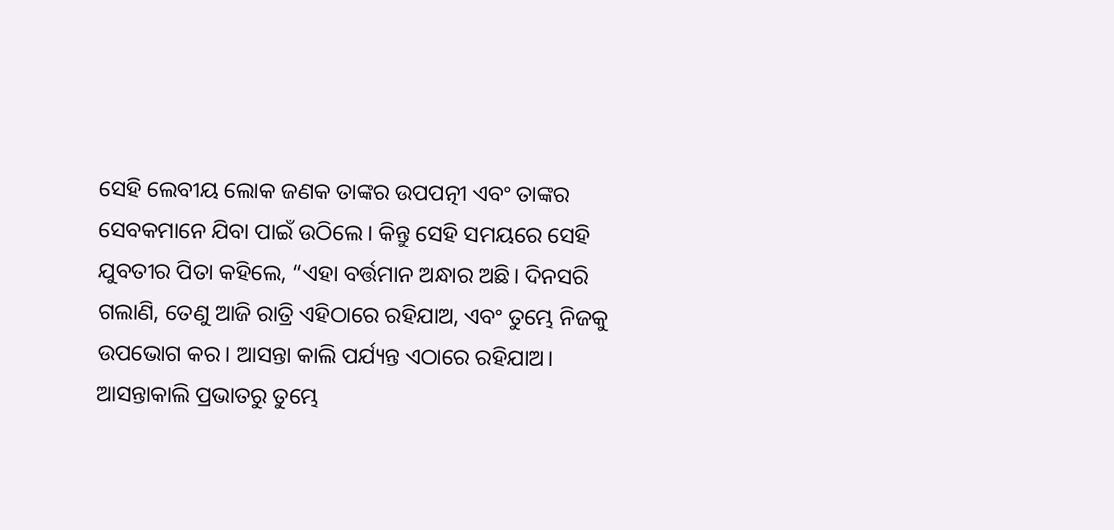ସେହି ଲେବୀୟ ଲୋକ ଜଣକ ତାଙ୍କର ଉପପତ୍ନୀ ଏବଂ ତାଙ୍କର ସେବକମାନେ ଯିବା ପାଇଁ ଉଠିଲେ। କିନ୍ତୁ ସେହି ସମୟରେ ସେହି ଯୁବତୀର ପିତା କହିଲେ, “ଏହା ବର୍ତ୍ତମାନ ଅନ୍ଧାର ଅଛି। ଦିନସରି ଗଲାଣି, ତେଣୁ ଆଜି ରାତ୍ରି ଏହିଠାରେ ରହିଯାଅ, ଏବଂ ତୁମ୍ଭେ ନିଜକୁ ଉପଭୋଗ କର। ଆସନ୍ତା କାଲି ପର୍ଯ୍ୟନ୍ତ ଏଠାରେ ରହିଯାଅ। ଆସନ୍ତାକାଲି ପ୍ରଭାତରୁ ତୁମ୍ଭେ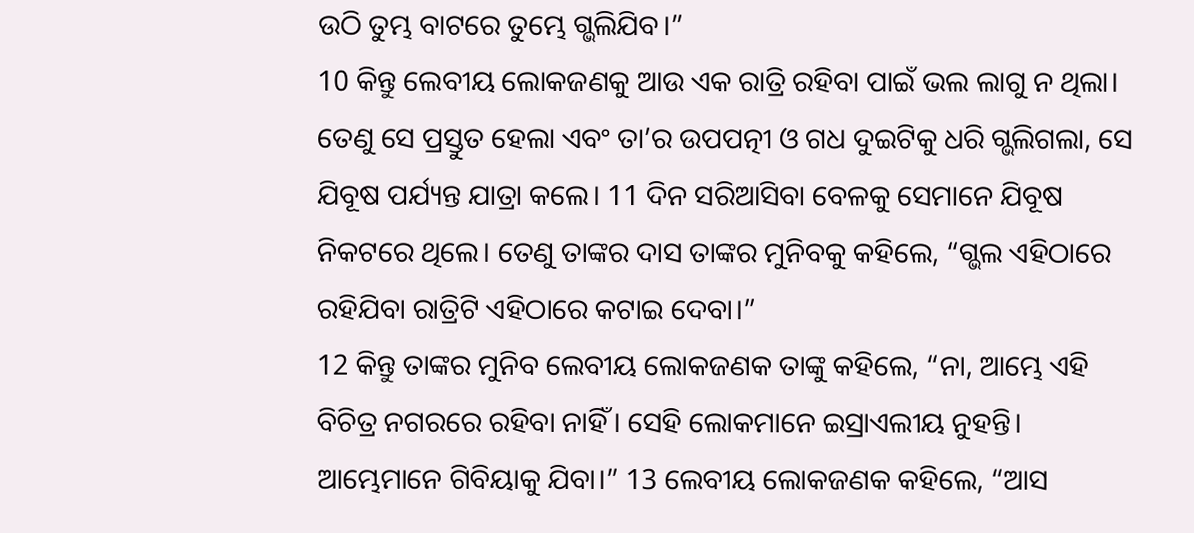ଉଠି ତୁମ୍ଭ ବାଟରେ ତୁମ୍ଭେ ଗ୍ଭଲିଯିବ।”
10 କିନ୍ତୁ ଲେବୀୟ ଲୋକଜଣକୁ ଆଉ ଏକ ରାତ୍ରି ରହିବା ପାଇଁ ଭଲ ଲାଗୁ ନ ଥିଲା। ତେଣୁ ସେ ପ୍ରସ୍ତୁତ ହେଲା ଏବଂ ତା’ର ଉପପତ୍ନୀ ଓ ଗଧ ଦୁଇଟିକୁ ଧରି ଗ୍ଭଲିଗଲା, ସେ ଯିବୂଷ ପର୍ଯ୍ୟନ୍ତ ଯାତ୍ରା କଲେ। 11 ଦିନ ସରିଆସିବା ବେଳକୁ ସେମାନେ ଯିବୂଷ ନିକଟରେ ଥିଲେ। ତେଣୁ ତାଙ୍କର ଦାସ ତାଙ୍କର ମୁନିବକୁ କହିଲେ, “ଗ୍ଭଲ ଏହିଠାରେ ରହିଯିବା ରାତ୍ରିଟି ଏହିଠାରେ କଟାଇ ଦେବା।”
12 କିନ୍ତୁ ତାଙ୍କର ମୁନିବ ଲେବୀୟ ଲୋକଜଣକ ତାଙ୍କୁ କହିଲେ, “ନା, ଆମ୍ଭେ ଏହି ବିଚିତ୍ର ନଗରରେ ରହିବା ନାହିଁ। ସେହି ଲୋକମାନେ ଇସ୍ରାଏଲୀୟ ନୁହନ୍ତି। ଆମ୍ଭେମାନେ ଗିବିୟାକୁ ଯିବା।” 13 ଲେବୀୟ ଲୋକଜଣକ କହିଲେ, “ଆସ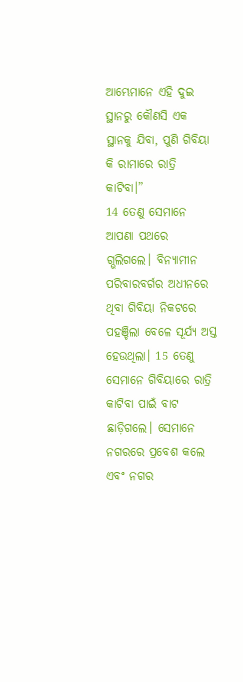ଆମ୍ଭେମାନେ ଏହି ଦୁଇ ସ୍ଥାନରୁ କୌଣସି ଏକ ସ୍ଥାନକୁ ଯିବା, ପୁଣି ଗିବିୟା କି ରାମାରେ ରାତ୍ରି କାଟିବା।”
14 ତେଣୁ ସେମାନେ ଆପଣା ପଥରେ ଗ୍ଭଲିଗଲେ। ବିନ୍ୟାମୀନ ପରିବାରବର୍ଗର ଅଧୀନରେ ଥିବା ଗିବିୟା ନିକଟରେ ପହଞ୍ଚିଲା ବେଳେ ସୂର୍ଯ୍ୟ ଅସ୍ତ ହେଉଥିଲା। 15 ତେଣୁ ସେମାନେ ଗିବିୟାରେ ରାତ୍ରି କାଟିବା ପାଇଁ ବାଟ ଛାଡ଼ିଗଲେ। ସେମାନେ ନଗରରେ ପ୍ରବେଶ କଲେ ଏବଂ ନଗର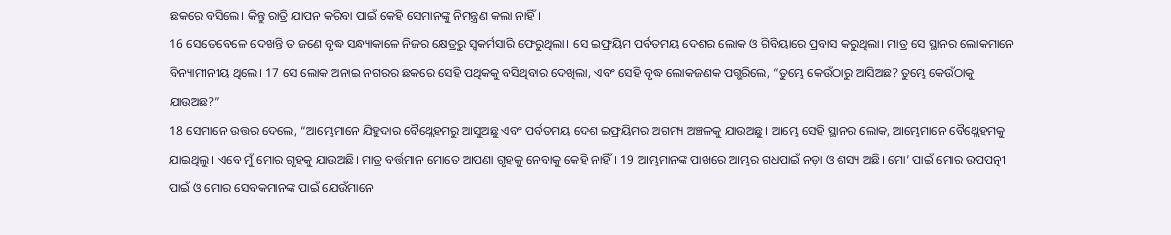ଛକରେ ବସିଲେ। କିନ୍ତୁ ରାତ୍ରି ଯାପନ କରିବା ପାଇଁ କେହି ସେମାନଙ୍କୁ ନିମନ୍ତ୍ରଣ କଲା ନାହିଁ।
16 ସେତେବେଳେ ଦେଖନ୍ତି ତ ଜଣେ ବୃଦ୍ଧ ସନ୍ଧ୍ୟାକାଳେ ନିଜର କ୍ଷେତ୍ରରୁ ସ୍ୱକର୍ମସାରି ଫେରୁଥିଲା। ସେ ଇଫ୍ରୟିମ ପର୍ବତମୟ ଦେଶର ଲୋକ ଓ ଗିବିୟାରେ ପ୍ରବାସ କରୁଥିଲା। ମାତ୍ର ସେ ସ୍ଥାନର ଲୋକମାନେ ବିନ୍ୟାମୀନୀୟ ଥିଲେ। 17 ସେ ଲୋକ ଅନାଇ ନଗରର ଛକରେ ସେହି ପଥିକକୁ ବସିଥିବାର ଦେଖିଲା, ଏବଂ ସେହି ବୃଦ୍ଧ ଲୋକଜଣକ ପଗ୍ଭରିଲେ, “ତୁମ୍ଭେ କେଉଁଠାରୁ ଆସିଅଛ? ତୁମ୍ଭେ କେଉଁଠାକୁ ଯାଉଅଛ?”
18 ସେମାନେ ଉତ୍ତର ଦେଲେ, “ଆମ୍ଭେମାନେ ଯିହୁଦାର ବୈଥ୍ଲେହମରୁ ଆସୁଅଛୁ ଏବଂ ପର୍ବତମୟ ଦେଶ ଇଫ୍ରୟିମର ଅଗମ୍ୟ ଅଞ୍ଚଳକୁ ଯାଉଅଛୁ। ଆମ୍ଭେ ସେହି ସ୍ଥାନର ଲୋକ, ଆମ୍ଭେମାନେ ବୈଥ୍ଲେହମକୁ ଯାଇଥିଲୁ। ଏବେ ମୁଁ ମୋର ଗୃହକୁ ଯାଉଅଛି। ମାତ୍ର ବର୍ତ୍ତମାନ ମୋତେ ଆପଣା ଗୃହକୁ ନେବାକୁ କେହି ନାହିଁ। 19 ଆମ୍ଭମାନଙ୍କ ପାଖରେ ଆମ୍ଭର ଗଧପାଇଁ ନଡ଼ା ଓ ଶସ୍ୟ ଅଛି। ମୋ’ ପାଇଁ ମୋର ଉପପତ୍ନୀ ପାଇଁ ଓ ମୋର ସେବକମାନଙ୍କ ପାଇଁ ଯେଉଁମାନେ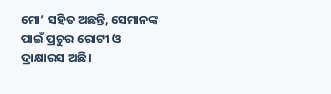ମୋ’ ସହିତ ଅଛନ୍ତି, ସେମାନଙ୍କ ପାଇଁ ପ୍ରଚୁର ରୋଟୀ ଓ ଦ୍ରାକ୍ଷାରସ ଅଛି।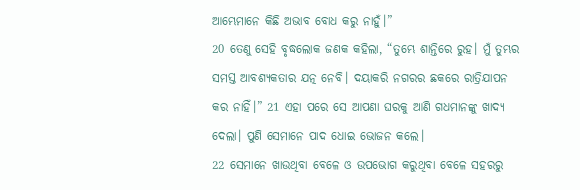ଆମ୍ଭେମାନେ କିଛି ଅଭାବ ବୋଧ କରୁ ନାହୁଁ।”
20 ତେଣୁ ସେହି ବୃଦ୍ଧଲୋକ ଜଣକ କହିଲା, “ତୁମ୍ଭେ ଶାନ୍ତିରେ ରୁହ। ମୁଁ ତୁମ୍ଭର ସମସ୍ତ ଆବଶ୍ୟକତାର ଯତ୍ନ ନେବି। ଦୟାକରି ନଗରର ଛକରେ ରାତ୍ରିଯାପନ କର ନାହିଁ।” 21 ଏହା ପରେ ସେ ଆପଣା ଘରକୁ ଆଣି ଗଧମାନଙ୍କୁ ଖାଦ୍ୟ ଦେଲା। ପୁଣି ସେମାନେ ପାଦ ଧୋଇ ଭୋଜନ କଲେ।
22 ସେମାନେ ଖାଉଥିବା ବେଳେ ଓ ଉପଭୋଗ କରୁଥିବା ବେଳେ ସହରରୁ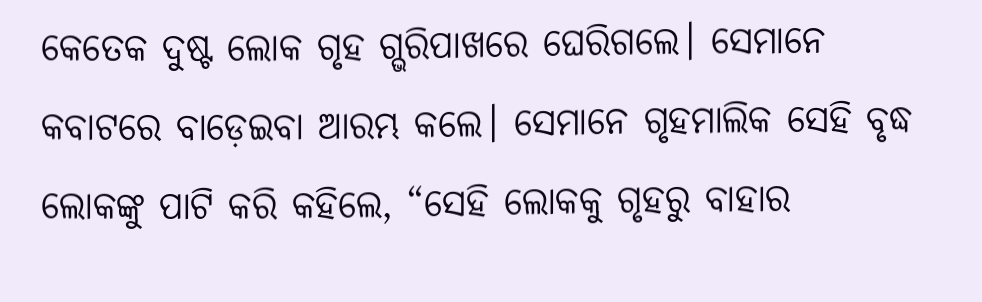କେତେକ ଦୁଷ୍ଟ ଲୋକ ଗୃହ ଗ୍ଭରିପାଖରେ ଘେରିଗଲେ। ସେମାନେ କବାଟରେ ବାଡ଼େଇବା ଆରମ୍ଭ କଲେ। ସେମାନେ ଗୃହମାଲିକ ସେହି ବୃଦ୍ଧ ଲୋକଙ୍କୁ ପାଟି କରି କହିଲେ, “ସେହି ଲୋକକୁ ଗୃହରୁ ବାହାର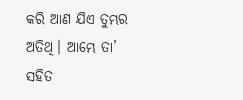କରି ଆଣ ଯିଏ ତୁମ୍ଭର ଅତିଥି। ଆମ୍ଭେ ତା’ ସହିତ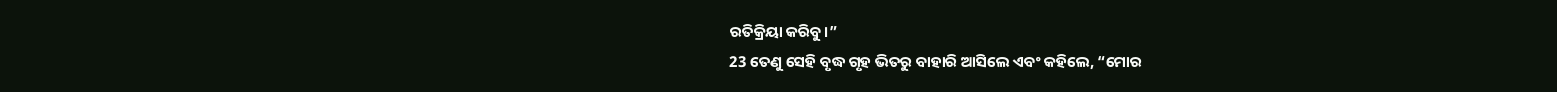ରତିକ୍ରିୟା କରିବୁ।”
23 ତେଣୁ ସେହି ବୃଦ୍ଧ ଗୃହ ଭିତରୁ ବାହାରି ଆସିଲେ ଏବଂ କହିଲେ, “ମୋର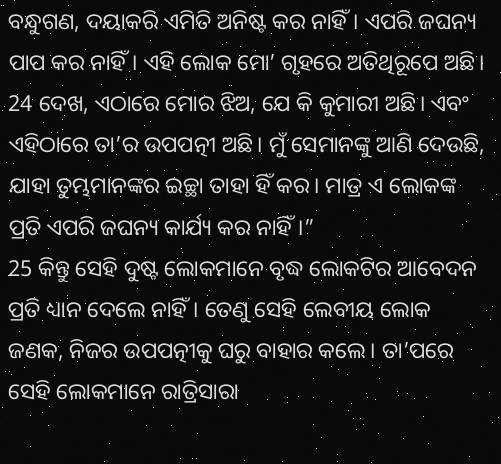ବନ୍ଧୁଗଣ, ଦୟାକରି ଏମିତି ଅନିଷ୍ଟ କର ନାହିଁ। ଏପରି ଜଘନ୍ୟ ପାପ କର ନାହିଁ। ଏହି ଲୋକ ମୋ’ ଗୃହରେ ଅତିଥିରୂପେ ଅଛି। 24 ଦେଖ, ଏଠାରେ ମୋର ଝିଅ, ଯେ କି କୁମାରୀ ଅଛି। ଏବଂ ଏହିଠାରେ ତା’ର ଉପପତ୍ନୀ ଅଛି। ମୁଁ ସେମାନଙ୍କୁ ଆଣି ଦେଉଛି, ଯାହା ତୁମ୍ଭମାନଙ୍କର ଇଚ୍ଛା ତାହା ହିଁ କର। ମାତ୍ର ଏ ଲୋକଙ୍କ ପ୍ରତି ଏପରି ଜଘନ୍ୟ କାର୍ଯ୍ୟ କର ନାହିଁ।”
25 କିନ୍ତୁ ସେହି ଦୁଷ୍ଟ ଲୋକମାନେ ବୃଦ୍ଧ ଲୋକଟିର ଆବେଦନ ପ୍ରତି ଧ୍ୟାନ ଦେଲେ ନାହିଁ। ତେଣୁ ସେହି ଲେବୀୟ ଲୋକ ଜଣକ, ନିଜର ଉପପତ୍ନୀକୁ ଘରୁ ବାହାର କଲେ। ତା’ପରେ ସେହି ଲୋକମାନେ ରାତ୍ରିସାରା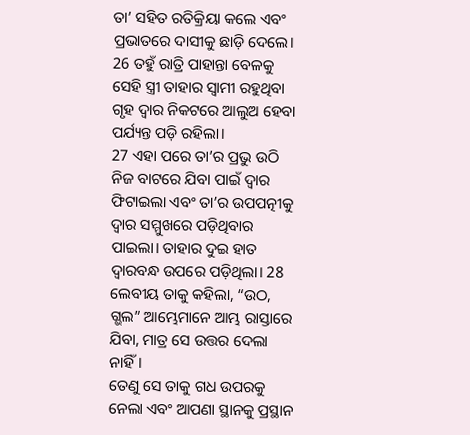ତା’ ସହିତ ରତିକ୍ରିୟା କଲେ ଏବଂ ପ୍ରଭାତରେ ଦାସୀକୁ ଛାଡ଼ି ଦେଲେ। 26 ତହୁଁ ରାତ୍ରି ପାହାନ୍ତା ବେଳକୁ ସେହି ସ୍ତ୍ରୀ ତାହାର ସ୍ୱାମୀ ରହୁଥିବା ଗୃହ ଦ୍ୱାର ନିକଟରେ ଆଲୁଅ ହେବା ପର୍ଯ୍ୟନ୍ତ ପଡ଼ି ରହିଲା।
27 ଏହା ପରେ ତା’ର ପ୍ରଭୁ ଉଠି ନିଜ ବାଟରେ ଯିବା ପାଇଁ ଦ୍ୱାର ଫିଟାଇଲା ଏବଂ ତା’ର ଉପପତ୍ନୀକୁ ଦ୍ୱାର ସମ୍ମୁଖରେ ପଡ଼ିଥିବାର ପାଇଲା। ତାହାର ଦୁଇ ହାତ ଦ୍ୱାରବନ୍ଧ ଉପରେ ପଡ଼ିଥିଲା। 28 ଲେବୀୟ ତାକୁ କହିଲା, “ଉଠ, ଗ୍ଭଲ” ଆମ୍ଭେମାନେ ଆମ୍ଭ ରାସ୍ତାରେ ଯିବା, ମାତ୍ର ସେ ଉତ୍ତର ଦେଲା ନାହିଁ।
ତେଣୁ ସେ ତାକୁ ଗଧ ଉପରକୁ ନେଲା ଏବଂ ଆପଣା ସ୍ଥାନକୁ ପ୍ରସ୍ଥାନ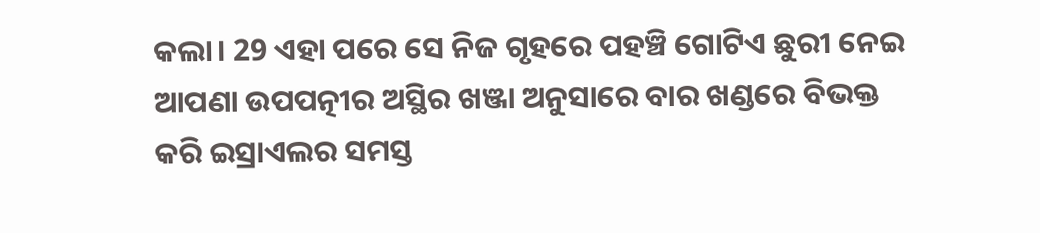କଲା। 29 ଏହା ପରେ ସେ ନିଜ ଗୃହରେ ପହଞ୍ଚି ଗୋଟିଏ ଛୁରୀ ନେଇ ଆପଣା ଉପପତ୍ନୀର ଅସ୍ଥିର ଖଞ୍ଜା ଅନୁସାରେ ବାର ଖଣ୍ଡରେ ବିଭକ୍ତ କରି ଇସ୍ରାଏଲର ସମସ୍ତ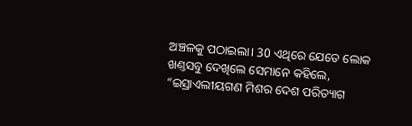ଅଞ୍ଚଳକୁ ପଠାଇଲା। 30 ଏଥିରେ ଯେତେ ଲୋକ ଖଣ୍ତସବୁ ଦେଖିଲେ ସେମାନେ କହିଲେ, “ଇସ୍ରାଏଲୀୟଗଣ ମିଶର ଦେଶ ପରିତ୍ୟାଗ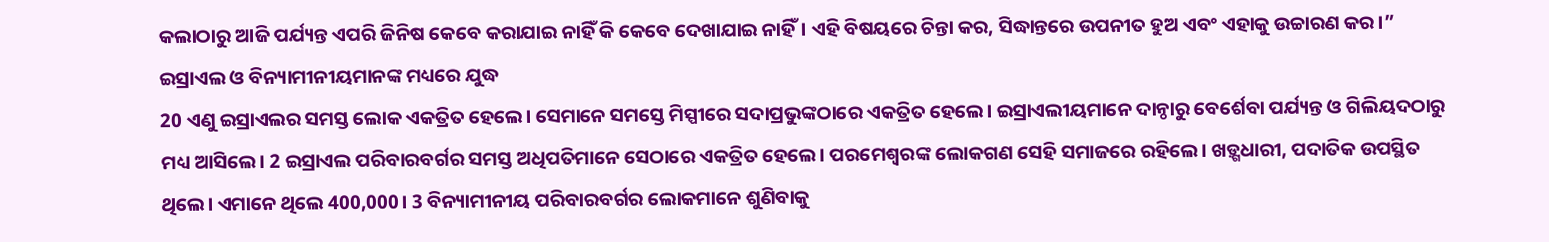କଲାଠାରୁ ଆଜି ପର୍ଯ୍ୟନ୍ତ ଏପରି ଜିନିଷ କେବେ କରାଯାଇ ନାହିଁ କି କେବେ ଦେଖାଯାଇ ନାହିଁ। ଏହି ବିଷୟରେ ଚିନ୍ତା କର, ସିଦ୍ଧାନ୍ତରେ ଉପନୀତ ହୁଅ ଏବଂ ଏହାକୁ ଉଚ୍ଚାରଣ କର।”
ଇସ୍ରାଏଲ ଓ ବିନ୍ୟାମୀନୀୟମାନଙ୍କ ମଧ୍ୟରେ ଯୁଦ୍ଧ
20 ଏଣୁ ଇସ୍ରାଏଲର ସମସ୍ତ ଲୋକ ଏକତ୍ରିତ ହେଲେ। ସେମାନେ ସମସ୍ତେ ମିସ୍ପୀରେ ସଦାପ୍ରଭୁଙ୍କଠାରେ ଏକତ୍ରିତ ହେଲେ। ଇସ୍ରାଏଲୀୟମାନେ ଦାନ୍ଠାରୁ ବେର୍ଶେବା ପର୍ଯ୍ୟନ୍ତ ଓ ଗିଲିୟଦଠାରୁ ମଧ୍ୟ ଆସିଲେ। 2 ଇସ୍ରାଏଲ ପରିବାରବର୍ଗର ସମସ୍ତ ଅଧିପତିମାନେ ସେଠାରେ ଏକତ୍ରିତ ହେଲେ। ପରମେଶ୍ୱରଙ୍କ ଲୋକଗଣ ସେହି ସମାଜରେ ରହିଲେ। ଖଡ଼୍ଗଧାରୀ, ପଦାତିକ ଉପସ୍ଥିତ ଥିଲେ। ଏମାନେ ଥିଲେ 400,000। 3 ବିନ୍ୟାମୀନୀୟ ପରିବାରବର୍ଗର ଲୋକମାନେ ଶୁଣିବାକୁ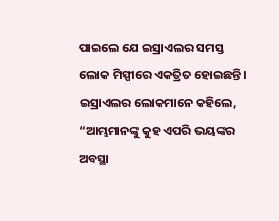ପାଇଲେ ଯେ ଇସ୍ରାଏଲର ସମସ୍ତ ଲୋକ ମିସ୍ପୀରେ ଏକତ୍ରିତ ହୋଇଛନ୍ତି। ଇସ୍ରାଏଲର ଲୋକମାନେ କହିଲେ, “ଆମ୍ଭମାନଙ୍କୁ କୁହ ଏପରି ଭୟଙ୍କର ଅବସ୍ଥା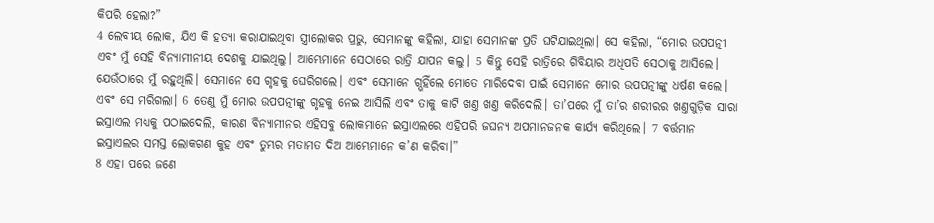କିପରି ହେଲା?”
4 ଲେବୀୟ ଲୋକ, ଯିଏ କି ହତ୍ୟା କରାଯାଇଥିବା ସ୍ତ୍ରୀଲୋକର ପ୍ରଭୁ, ସେମାନଙ୍କୁ କହିଲା, ଯାହା ସେମାନଙ୍କ ପ୍ରତି ଘଟିଯାଇଥିଲା। ସେ କହିଲା, “ମୋର ଉପପତ୍ନୀ ଏବଂ ମୁଁ ସେହି ବିନ୍ୟାମୀନୀୟ ଦେଶକୁ ଯାଇଥିଲୁ। ଆମ୍ଭେମାନେ ସେଠାରେ ରାତ୍ରି ଯାପନ କଲୁ। 5 କିନ୍ତୁ ସେହି ରାତ୍ରିରେ ଗିବିୟାର ଅଧିପତି ସେଠାକୁ ଆସିଲେ। ଯେଉଁଠାରେ ମୁଁ ରହୁଥିଲି। ସେମାନେ ସେ ଗୃହକୁ ଘେରିଗଲେ। ଏବଂ ସେମାନେ ଗ୍ଭହିଁଲେ ମୋତେ ମାରିଦେବା ପାଇଁ ସେମାନେ ମୋର ଉପପତ୍ନୀଙ୍କୁ ଧର୍ଷଣ କଲେ। ଏବଂ ସେ ମରିଗଲା। 6 ତେଣୁ ମୁଁ ମୋର ଉପପତ୍ନୀଙ୍କୁ ଗୃହକୁ ନେଇ ଆସିଲି ଏବଂ ତାକୁ କାଟି ଖଣ୍ତ ଖଣ୍ତ କରିଦେଲି। ତା’ପରେ ମୁଁ ତା’ର ଶରୀରର ଖଣ୍ତଗୁଡ଼ିକ ସାରା ଇସ୍ରାଏଲ ମଧ୍ୟକୁ ପଠାଇଦେଲି, କାରଣ ବିନ୍ୟାମୀନର ଏହିସବୁ ଲୋକମାନେ ଇସ୍ରାଏଲରେ ଏହିପରି ଜଘନ୍ୟ ଅପମାନଜନକ କାର୍ଯ୍ୟ କରିଥିଲେ। 7 ବର୍ତ୍ତମାନ ଇସ୍ରାଏଲର ସମସ୍ତ ଲୋକଗଣ କୁହ ଏବଂ ତୁମ୍ଭର ମତାମତ ଦିଅ ଆମ୍ଭେମାନେ କ’ଣ କରିବା।”
8 ଏହା ପରେ ଜଣେ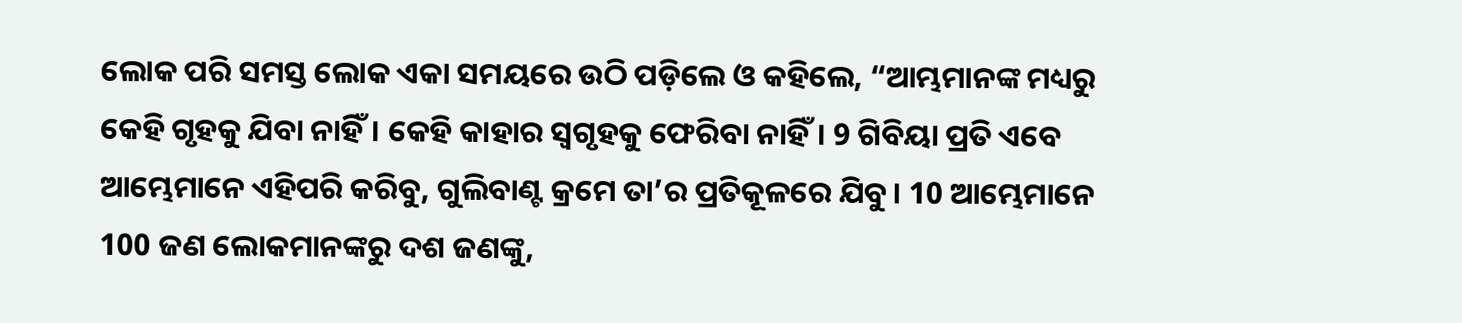ଲୋକ ପରି ସମସ୍ତ ଲୋକ ଏକା ସମୟରେ ଉଠି ପଡ଼ିଲେ ଓ କହିଲେ, “ଆମ୍ଭମାନଙ୍କ ମଧ୍ୟରୁ କେହି ଗୃହକୁ ଯିବା ନାହିଁ। କେହି କାହାର ସ୍ୱଗୃହକୁ ଫେରିବା ନାହିଁ। 9 ଗିବିୟା ପ୍ରତି ଏବେ ଆମ୍ଭେମାନେ ଏହିପରି କରିବୁ, ଗୁଲିବାଣ୍ଟ କ୍ରମେ ତା’ର ପ୍ରତିକୂଳରେ ଯିବୁ। 10 ଆମ୍ଭେମାନେ 100 ଜଣ ଲୋକମାନଙ୍କରୁ ଦଶ ଜଣଙ୍କୁ,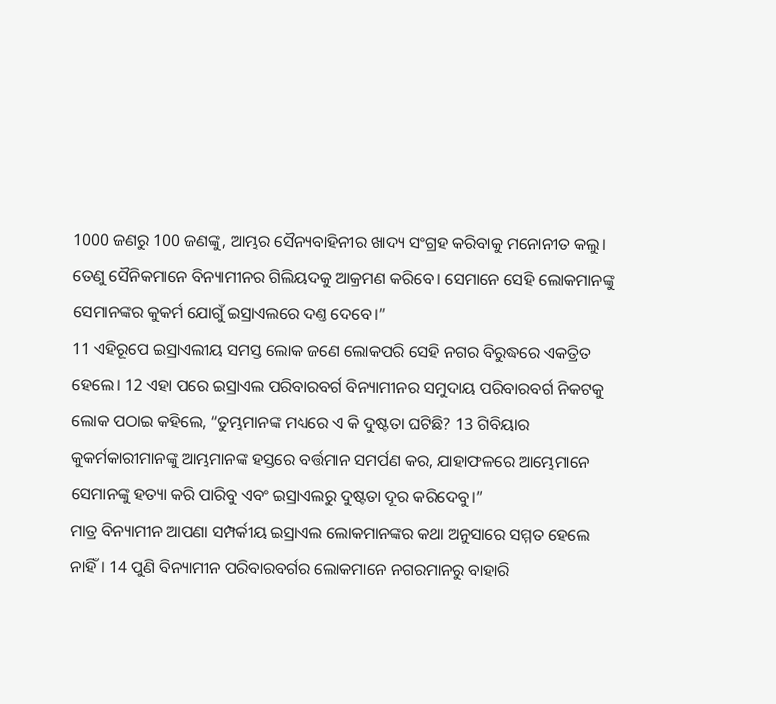1000 ଜଣରୁ 100 ଜଣଙ୍କୁ, ଆମ୍ଭର ସୈନ୍ୟବାହିନୀର ଖାଦ୍ୟ ସଂଗ୍ରହ କରିବାକୁ ମନୋନୀତ କଲୁ। ତେଣୁ ସୈନିକମାନେ ବିନ୍ୟାମୀନର ଗିଲିୟଦକୁ ଆକ୍ରମଣ କରିବେ। ସେମାନେ ସେହି ଲୋକମାନଙ୍କୁ ସେମାନଙ୍କର କୁକର୍ମ ଯୋଗୁଁ ଇସ୍ରାଏଲରେ ଦଣ୍ତ ଦେବେ।”
11 ଏହିରୂପେ ଇସ୍ରାଏଲୀୟ ସମସ୍ତ ଲୋକ ଜଣେ ଲୋକପରି ସେହି ନଗର ବିରୁଦ୍ଧରେ ଏକତ୍ରିତ ହେଲେ। 12 ଏହା ପରେ ଇସ୍ରାଏଲ ପରିବାରବର୍ଗ ବିନ୍ୟାମୀନର ସମୁଦାୟ ପରିବାରବର୍ଗ ନିକଟକୁ ଲୋକ ପଠାଇ କହିଲେ, “ତୁମ୍ଭମାନଙ୍କ ମଧ୍ୟରେ ଏ କି ଦୁଷ୍ଟତା ଘଟିଛି? 13 ଗିବିୟାର କୁକର୍ମକାରୀମାନଙ୍କୁ ଆମ୍ଭମାନଙ୍କ ହସ୍ତରେ ବର୍ତ୍ତମାନ ସମର୍ପଣ କର, ଯାହାଫଳରେ ଆମ୍ଭେମାନେ ସେମାନଙ୍କୁ ହତ୍ୟା କରି ପାରିବୁ ଏବଂ ଇସ୍ରାଏଲରୁ ଦୁଷ୍ଟତା ଦୂର କରିଦେବୁ।”
ମାତ୍ର ବିନ୍ୟାମୀନ ଆପଣା ସମ୍ପର୍କୀୟ ଇସ୍ରାଏଲ ଲୋକମାନଙ୍କର କଥା ଅନୁସାରେ ସମ୍ମତ ହେଲେ ନାହିଁ। 14 ପୁଣି ବିନ୍ୟାମୀନ ପରିବାରବର୍ଗର ଲୋକମାନେ ନଗରମାନରୁ ବାହାରି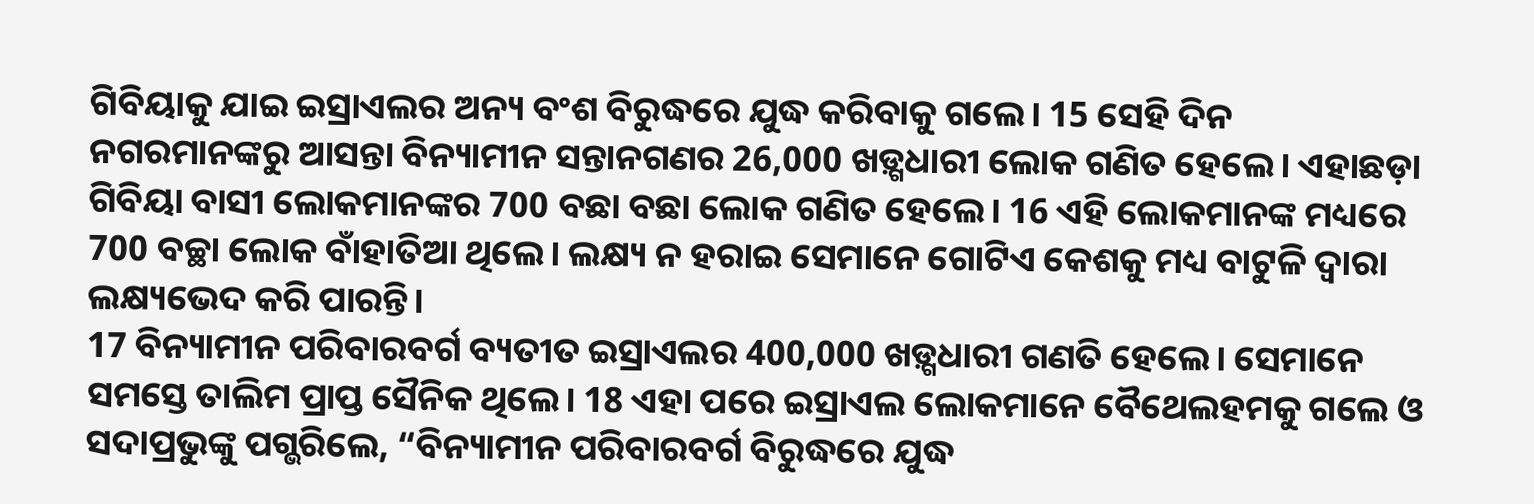ଗିବିୟାକୁ ଯାଇ ଇସ୍ରାଏଲର ଅନ୍ୟ ବଂଶ ବିରୁଦ୍ଧରେ ଯୁଦ୍ଧ କରିବାକୁ ଗଲେ। 15 ସେହି ଦିନ ନଗରମାନଙ୍କରୁ ଆସନ୍ତା ବିନ୍ୟାମୀନ ସନ୍ତାନଗଣର 26,000 ଖଡ଼୍ଗଧାରୀ ଲୋକ ଗଣିତ ହେଲେ। ଏହାଛଡ଼ା ଗିବିୟା ବାସୀ ଲୋକମାନଙ୍କର 700 ବଛା ବଛା ଲୋକ ଗଣିତ ହେଲେ। 16 ଏହି ଲୋକମାନଙ୍କ ମଧ୍ୟରେ 700 ବଚ୍ଛା ଲୋକ ବାଁହାତିଆ ଥିଲେ। ଲକ୍ଷ୍ୟ ନ ହରାଇ ସେମାନେ ଗୋଟିଏ କେଶକୁ ମଧ୍ୟ ବାଟୁଳି ଦ୍ୱାରା ଲକ୍ଷ୍ୟଭେଦ କରି ପାରନ୍ତି।
17 ବିନ୍ୟାମୀନ ପରିବାରବର୍ଗ ବ୍ୟତୀତ ଇସ୍ରାଏଲର 400,000 ଖଡ଼୍ଗଧାରୀ ଗଣତି ହେଲେ। ସେମାନେ ସମସ୍ତେ ତାଲିମ ପ୍ରାପ୍ତ ସୈନିକ ଥିଲେ। 18 ଏହା ପରେ ଇସ୍ରାଏଲ ଲୋକମାନେ ବୈଥେଲହମକୁ ଗଲେ ଓ ସଦାପ୍ରଭୁଙ୍କୁ ପଗ୍ଭରିଲେ, “ବିନ୍ୟାମୀନ ପରିବାରବର୍ଗ ବିରୁଦ୍ଧରେ ଯୁଦ୍ଧ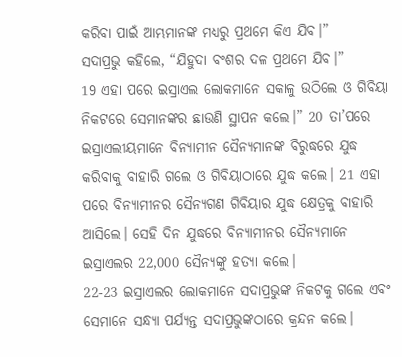କରିବା ପାଇଁ ଆମ୍ଭମାନଙ୍କ ମଧ୍ୟରୁ ପ୍ରଥମେ କିଏ ଯିବ।”
ସଦାପ୍ରଭୁ କହିଲେ, “ଯିହୁଦା ବଂଶର ଦଳ ପ୍ରଥମେ ଯିବ।”
19 ଏହା ପରେ ଇସ୍ରାଏଲ ଲୋକମାନେ ସକାଳୁ ଉଠିଲେ ଓ ଗିବିୟା ନିକଟରେ ସେମାନଙ୍କର ଛାଉଣି ସ୍ଥାପନ କଲେ।” 20 ତା’ପରେ ଇସ୍ରାଏଲୀୟମାନେ ବିନ୍ୟାମୀନ ସୈନ୍ୟମାନଙ୍କ ବିରୁଦ୍ଧରେ ଯୁଦ୍ଧ କରିବାକୁ ବାହାରି ଗଲେ ଓ ଗିବିୟାଠାରେ ଯୁଦ୍ଧ କଲେ। 21 ଏହା ପରେ ବିନ୍ୟାମୀନର ସୈନ୍ୟଗଣ ଗିବିୟାର ଯୁଦ୍ଧ କ୍ଷେତ୍ରକୁ ବାହାରି ଆସିଲେ। ସେହି ଦିନ ଯୁଦ୍ଧରେ ବିନ୍ୟାମୀନର ସୈନ୍ୟମାନେ ଇସ୍ରାଏଲର 22,000 ସୈନ୍ୟଙ୍କୁ ହତ୍ୟା କଲେ।
22-23 ଇସ୍ରାଏଲର ଲୋକମାନେ ସଦାପ୍ରଭୁଙ୍କ ନିକଟକୁ ଗଲେ ଏବଂ ସେମାନେ ସନ୍ଧ୍ୟା ପର୍ଯ୍ୟନ୍ତ ସଦାପ୍ରଭୁଙ୍କଠାରେ କ୍ରନ୍ଦନ କଲେ।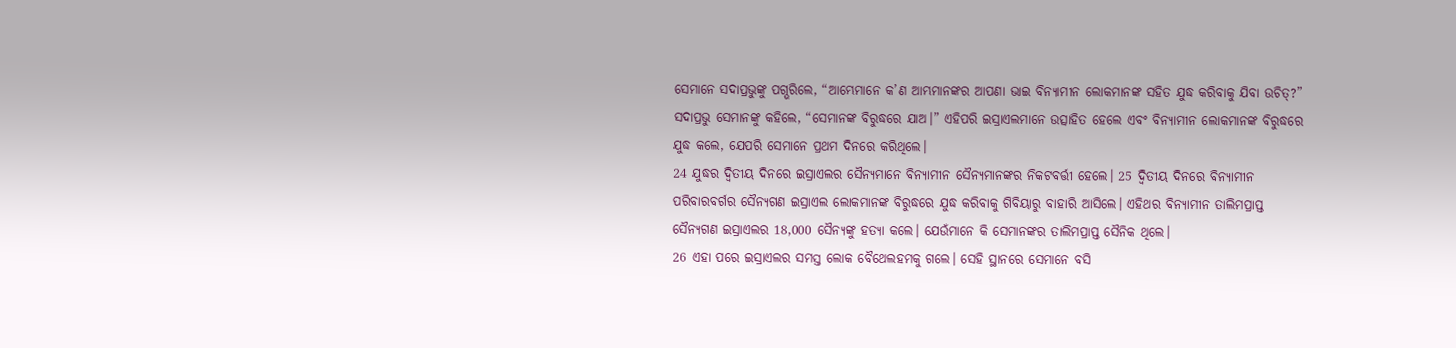ସେମାନେ ସଦାପ୍ରଭୁଙ୍କୁ ପଗ୍ଭରିଲେ, “ଆମ୍ଭେମାନେ କ’ଣ ଆମ୍ଭମାନଙ୍କର ଆପଣା ଭାଇ ବିନ୍ୟାମୀନ ଲୋକମାନଙ୍କ ସହିତ ଯୁଦ୍ଧ କରିବାକୁ ଯିବା ଉଚିତ୍?”
ସଦାପ୍ରଭୁ ସେମାନଙ୍କୁ କହିଲେ, “ସେମାନଙ୍କ ବିରୁଦ୍ଧରେ ଯାଅ।” ଏହିପରି ଇସ୍ରାଏଲମାନେ ଉତ୍ସାହିତ ହେଲେ ଏବଂ ବିନ୍ୟାମୀନ ଲୋକମାନଙ୍କ ବିରୁଦ୍ଧରେ ଯୁଦ୍ଧ କଲେ, ଯେପରି ସେମାନେ ପ୍ରଥମ ଦିନରେ କରିଥିଲେ।
24 ଯୁଦ୍ଧର ଦ୍ୱିତୀୟ ଦିନରେ ଇସ୍ରାଏଲର ସୈନ୍ୟମାନେ ବିନ୍ୟାମୀନ ସୈନ୍ୟମାନଙ୍କର ନିକଟବର୍ତ୍ତୀ ହେଲେ। 25 ଦ୍ୱିତୀୟ ଦିନରେ ବିନ୍ୟାମୀନ ପରିବାରବର୍ଗର ସୈନ୍ୟଗଣ ଇସ୍ରାଏଲ ଲୋକମାନଙ୍କ ବିରୁଦ୍ଧରେ ଯୁଦ୍ଧ କରିବାକୁ ଗିବିୟାରୁ ବାହାରି ଆସିଲେ। ଏହିଥର ବିନ୍ୟାମୀନ ତାଲିମପ୍ରାପ୍ତ ସୈନ୍ୟଗଣ ଇସ୍ରାଏଲର 18,000 ସୈନ୍ୟଙ୍କୁ ହତ୍ୟା କଲେ। ଯେଉଁମାନେ କି ସେମାନଙ୍କର ତାଲିମପ୍ରାପ୍ତ ସୈନିକ ଥିଲେ।
26 ଏହା ପରେ ଇସ୍ରାଏଲର ସମସ୍ତ ଲୋକ ବୈଥେଲହମକୁ ଗଲେ। ସେହି ସ୍ଥାନରେ ସେମାନେ ବସି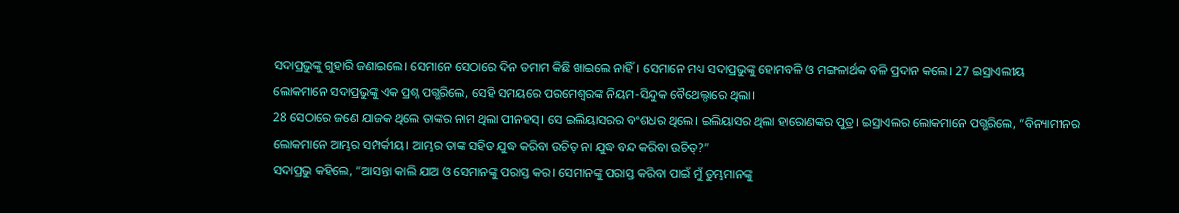ସଦାପ୍ରଭୁଙ୍କୁ ଗୁହାରି ଜଣାଇଲେ। ସେମାନେ ସେଠାରେ ଦିନ ତମାମ କିଛି ଖାଇଲେ ନାହିଁ। ସେମାନେ ମଧ୍ୟ ସଦାପ୍ରଭୁଙ୍କୁ ହୋମବଳି ଓ ମଙ୍ଗଳାର୍ଥକ ବଳି ପ୍ରଦାନ କଲେ। 27 ଇସ୍ରାଏଲୀୟ ଲୋକମାନେ ସଦାପ୍ରଭୁଙ୍କୁ ଏକ ପ୍ରଶ୍ନ ପଗ୍ଭରିଲେ, ସେହି ସମୟରେ ପରମେଶ୍ୱରଙ୍କ ନିୟମ-ସିନ୍ଦୁକ ବୈଥେଲ୍ଠାରେ ଥିଲା।
28 ସେଠାରେ ଜଣେ ଯାଜକ ଥିଲେ ତାଙ୍କର ନାମ ଥିଲା ପୀନହସ୍। ସେ ଇଲିୟାସରର ବଂଶଧର ଥିଲେ। ଇଲିୟାସର ଥିଲା ହାରୋଣଙ୍କର ପୁତ୍ର। ଇସ୍ରାଏଲର ଲୋକମାନେ ପଗ୍ଭରିଲେ, “ବିନ୍ୟାମୀନର ଲୋକମାନେ ଆମ୍ଭର ସମ୍ପର୍କୀୟ। ଆମ୍ଭର ତାଙ୍କ ସହିତ ଯୁଦ୍ଧ କରିବା ଉଚିତ୍ ନା ଯୁଦ୍ଧ ବନ୍ଦ କରିବା ଉଚିତ୍?”
ସଦାପ୍ରଭୁ କହିଲେ, “ଆସନ୍ତା କାଲି ଯାଅ ଓ ସେମାନଙ୍କୁ ପରାସ୍ତ କର। ସେମାନଙ୍କୁ ପରାସ୍ତ କରିବା ପାଇଁ ମୁଁ ତୁମ୍ଭମାନଙ୍କୁ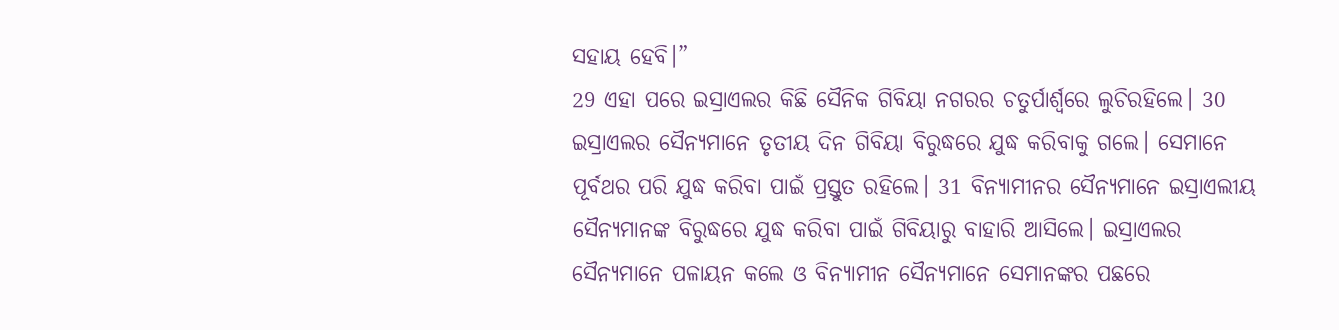ସହାୟ ହେବି।”
29 ଏହା ପରେ ଇସ୍ରାଏଲର କିଛି ସୈନିକ ଗିବିୟା ନଗରର ଚତୁର୍ପାର୍ଶ୍ୱରେ ଲୁଚିରହିଲେ। 30 ଇସ୍ରାଏଲର ସୈନ୍ୟମାନେ ତୃତୀୟ ଦିନ ଗିବିୟା ବିରୁଦ୍ଧରେ ଯୁଦ୍ଧ କରିବାକୁ ଗଲେ। ସେମାନେ ପୂର୍ବଥର ପରି ଯୁଦ୍ଧ କରିବା ପାଇଁ ପ୍ରସ୍ତୁତ ରହିଲେ। 31 ବିନ୍ୟାମୀନର ସୈନ୍ୟମାନେ ଇସ୍ରାଏଲୀୟ ସୈନ୍ୟମାନଙ୍କ ବିରୁଦ୍ଧରେ ଯୁଦ୍ଧ କରିବା ପାଇଁ ଗିବିୟାରୁ ବାହାରି ଆସିଲେ। ଇସ୍ରାଏଲର ସୈନ୍ୟମାନେ ପଳାୟନ କଲେ ଓ ବିନ୍ୟାମୀନ ସୈନ୍ୟମାନେ ସେମାନଙ୍କର ପଛରେ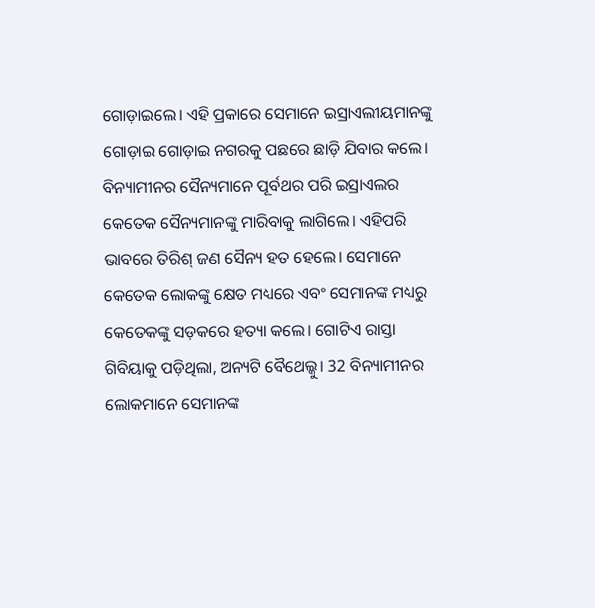ଗୋଡ଼ାଇଲେ। ଏହି ପ୍ରକାରେ ସେମାନେ ଇସ୍ରାଏଲୀୟମାନଙ୍କୁ ଗୋଡ଼ାଇ ଗୋଡ଼ାଇ ନଗରକୁ ପଛରେ ଛାଡ଼ି ଯିବାର କଲେ।
ବିନ୍ୟାମୀନର ସୈନ୍ୟମାନେ ପୂର୍ବଥର ପରି ଇସ୍ରାଏଲର କେତେକ ସୈନ୍ୟମାନଙ୍କୁ ମାରିବାକୁ ଲାଗିଲେ। ଏହିପରି ଭାବରେ ତିରିଶ୍ ଜଣ ସୈନ୍ୟ ହତ ହେଲେ। ସେମାନେ କେତେକ ଲୋକଙ୍କୁ କ୍ଷେତ ମଧ୍ୟରେ ଏବଂ ସେମାନଙ୍କ ମଧ୍ୟରୁ କେତେକଙ୍କୁ ସଡ଼କରେ ହତ୍ୟା କଲେ। ଗୋଟିଏ ରାସ୍ତା ଗିବିୟାକୁ ପଡ଼ିଥିଲା, ଅନ୍ୟଟି ବୈଥେଲ୍କୁ। 32 ବିନ୍ୟାମୀନର ଲୋକମାନେ ସେମାନଙ୍କ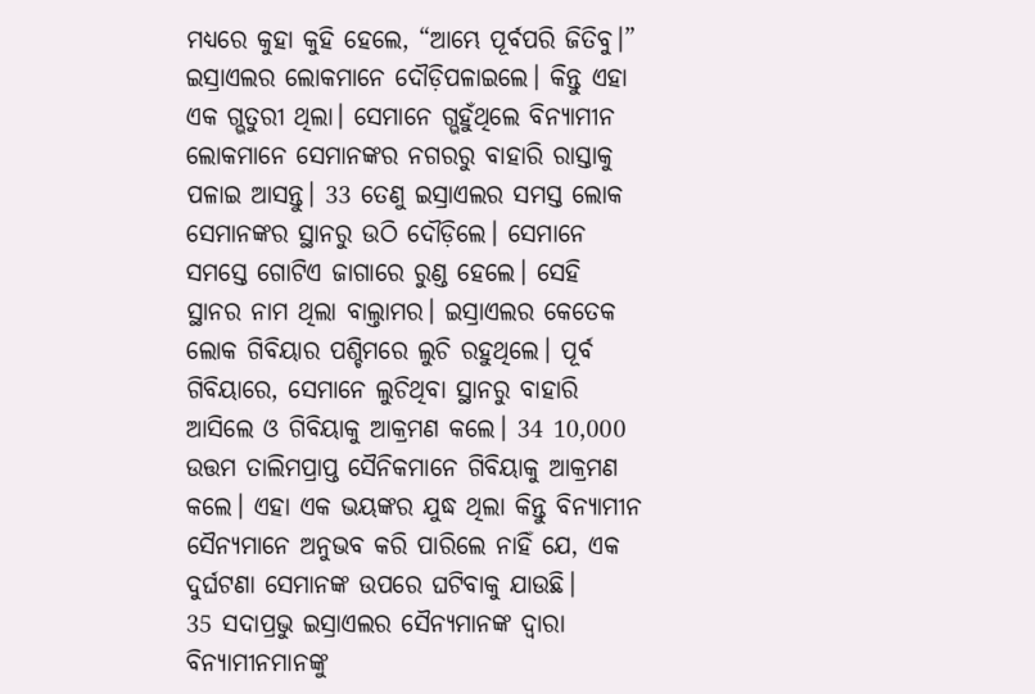ମଧ୍ୟରେ କୁହା କୁହି ହେଲେ, “ଆମ୍ଭେ ପୂର୍ବପରି ଜିତିବୁ।”
ଇସ୍ରାଏଲର ଲୋକମାନେ ଦୌଡ଼ିପଳାଇଲେ। କିନ୍ତୁ ଏହା ଏକ ଗ୍ଭତୁରୀ ଥିଲା। ସେମାନେ ଗ୍ଭହୁଁଥିଲେ ବିନ୍ୟାମୀନ ଲୋକମାନେ ସେମାନଙ୍କର ନଗରରୁ ବାହାରି ରାସ୍ତାକୁ ପଳାଇ ଆସନ୍ତୁ। 33 ତେଣୁ ଇସ୍ରାଏଲର ସମସ୍ତ ଲୋକ ସେମାନଙ୍କର ସ୍ଥାନରୁ ଉଠି ଦୌଡ଼ିଲେ। ସେମାନେ ସମସ୍ତେ ଗୋଟିଏ ଜାଗାରେ ରୁଣ୍ଡ ହେଲେ। ସେହି ସ୍ଥାନର ନାମ ଥିଲା ବାଲ୍ତାମର। ଇସ୍ରାଏଲର କେତେକ ଲୋକ ଗିବିୟାର ପଶ୍ଚିମରେ ଲୁଚି ରହୁଥିଲେ। ପୂର୍ବ ଗିବିୟାରେ, ସେମାନେ ଲୁଚିଥିବା ସ୍ଥାନରୁ ବାହାରି ଆସିଲେ ଓ ଗିବିୟାକୁ ଆକ୍ରମଣ କଲେ। 34 10,000 ଉତ୍ତମ ତାଲିମପ୍ରାପ୍ତ ସୈନିକମାନେ ଗିବିୟାକୁ ଆକ୍ରମଣ କଲେ। ଏହା ଏକ ଭୟଙ୍କର ଯୁଦ୍ଧ ଥିଲା କିନ୍ତୁ ବିନ୍ୟାମୀନ ସୈନ୍ୟମାନେ ଅନୁଭବ କରି ପାରିଲେ ନାହିଁ ଯେ, ଏକ ଦୁର୍ଘଟଣା ସେମାନଙ୍କ ଉପରେ ଘଟିବାକୁ ଯାଉଛି।
35 ସଦାପ୍ରଭୁ ଇସ୍ରାଏଲର ସୈନ୍ୟମାନଙ୍କ ଦ୍ୱାରା ବିନ୍ୟାମୀନମାନଙ୍କୁ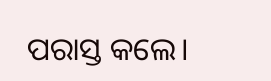ପରାସ୍ତ କଲେ।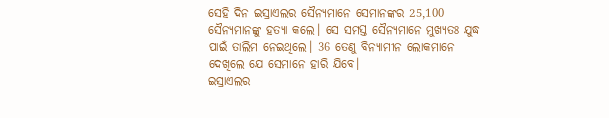ସେହି ଦିନ ଇସ୍ରାଏଲର ସୈନ୍ୟମାନେ ସେମାନଙ୍କର 25,100 ସୈନ୍ୟମାନଙ୍କୁ ହତ୍ୟା କଲେ। ସେ ସମସ୍ତ ସୈନ୍ୟମାନେ ମୁଖ୍ୟତଃ ଯୁଦ୍ଧ ପାଇଁ ତାଲିମ ନେଇଥିଲେ। 36 ତେଣୁ ବିନ୍ୟାମୀନ ଲୋକମାନେ ଦେଖିଲେ ଯେ ସେମାନେ ହାରି ଯିବେ।
ଇସ୍ରାଏଲର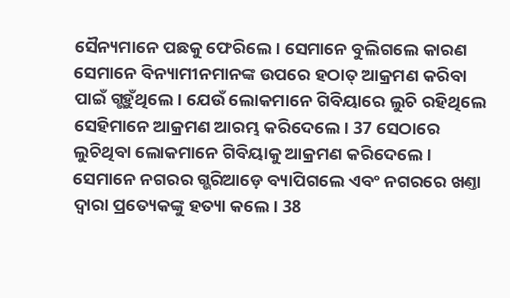ସୈନ୍ୟମାନେ ପଛକୁ ଫେରିଲେ। ସେମାନେ ବୁଲିଗଲେ କାରଣ ସେମାନେ ବିନ୍ୟାମୀନମାନଙ୍କ ଉପରେ ହଠାତ୍ ଆକ୍ରମଣ କରିବା ପାଇଁ ଗ୍ଭହୁଁଥିଲେ। ଯେଉଁ ଲୋକମାନେ ଗିବିୟାରେ ଲୁଚି ରହିଥିଲେ ସେହିମାନେ ଆକ୍ରମଣ ଆରମ୍ଭ କରିଦେଲେ। 37 ସେଠାରେ ଲୁଚିଥିବା ଲୋକମାନେ ଗିବିୟାକୁ ଆକ୍ରମଣ କରିଦେଲେ। ସେମାନେ ନଗରର ଗ୍ଭରିଆଡ଼େ ବ୍ୟାପିଗଲେ ଏବଂ ନଗରରେ ଖଣ୍ତା ଦ୍ୱାରା ପ୍ରତ୍ୟେକଙ୍କୁ ହତ୍ୟା କଲେ। 38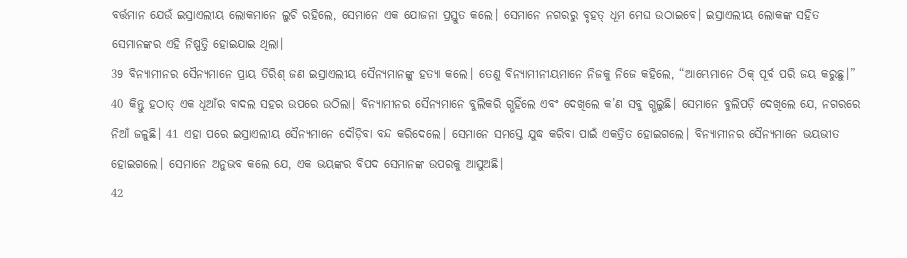ବର୍ତ୍ତମାନ ଯେଉଁ ଇସ୍ରାଏଲୀୟ ଲୋକମାନେ ଲୁଚି ରହିଲେ, ସେମାନେ ଏକ ଯୋଜନା ପ୍ରସ୍ତୁତ କଲେ। ସେମାନେ ନଗରରୁ ବୃହତ୍ ଧୂମ ମେଘ ଉଠାଇବେ। ଇସ୍ରାଏଲୀୟ ଲୋକଙ୍କ ସହିତ ସେମାନଙ୍କର ଏହି ନିଷ୍ପତ୍ତି ହୋଇଯାଇ ଥିଲା।
39 ବିନ୍ୟାମୀନର ସୈନ୍ୟମାନେ ପ୍ରାୟ ତିରିଶ୍ ଜଣ ଇସ୍ରାଏଲୀୟ ସୈନ୍ୟମାନଙ୍କୁ ହତ୍ୟା କଲେ। ତେଣୁ ବିନ୍ୟାମୀନୀୟମାନେ ନିଜକୁ ନିଜେ କହିଲେ, “ଆମ୍ଭେମାନେ ଠିକ୍ ପୂର୍ବ ପରି ଜୟ କରୁଛୁ।” 40 କିନ୍ତୁ ହଠାତ୍ ଏକ ଧୂଆଁର ବାଦଲ ସହର ଉପରେ ଉଠିଲା। ବିନ୍ୟାମୀନର ସୈନ୍ୟମାନେ ବୁଲିକରି ଗ୍ଭହିଁଲେ ଏବଂ ଦେଖିଲେ କ’ଣ ସବୁ ଗ୍ଭଲୁଛି। ସେମାନେ ବୁଲିପଡ଼ି ଦେଖିଲେ ଯେ, ନଗରରେ ନିଆଁ ଜଳୁଛି। 41 ଏହା ପରେ ଇସ୍ରାଏଲୀୟ ସୈନ୍ୟମାନେ ଦୌଡ଼ିବା ବନ୍ଦ କରିଦେଲେ। ସେମାନେ ସମସ୍ତେ ଯୁଦ୍ଧ କରିବା ପାଇଁ ଏକତ୍ରିତ ହୋଇଗଲେ। ବିନ୍ୟାମୀନର ସୈନ୍ୟମାନେ ଭୟଭୀତ ହୋଇଗଲେ। ସେମାନେ ଅନୁଭବ କଲେ ଯେ, ଏକ ଭୟଙ୍କର ବିପଦ ସେମାନଙ୍କ ଉପରକୁ ଆସୁଅଛି।
42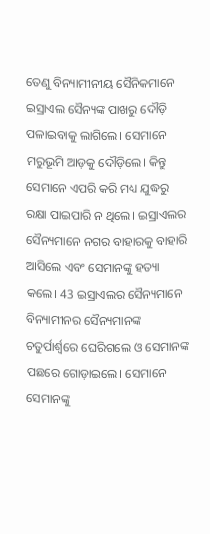ତେଣୁ ବିନ୍ୟାମୀନୀୟ ସୈନିକମାନେ ଇସ୍ରାଏଲ ସୈନ୍ୟଙ୍କ ପାଖରୁ ଦୌଡ଼ି ପଳାଇବାକୁ ଲାଗିଲେ। ସେମାନେ ମରୁଭୂମି ଆଡ଼କୁ ଦୌଡ଼ିଲେ। କିନ୍ତୁ ସେମାନେ ଏପରି କରି ମଧ୍ୟ ଯୁଦ୍ଧରୁ ରକ୍ଷା ପାଇପାରି ନ ଥିଲେ। ଇସ୍ରାଏଲର ସୈନ୍ୟମାନେ ନଗର ବାହାରକୁ ବାହାରି ଆସିଲେ ଏବଂ ସେମାନଙ୍କୁ ହତ୍ୟା କଲେ। 43 ଇସ୍ରାଏଲର ସୈନ୍ୟମାନେ ବିନ୍ୟାମୀନର ସୈନ୍ୟମାନଙ୍କ ଚତୁର୍ପାର୍ଶ୍ୱରେ ଘେରିଗଲେ ଓ ସେମାନଙ୍କ ପଛରେ ଗୋଡ଼ାଇଲେ। ସେମାନେ ସେମାନଙ୍କୁ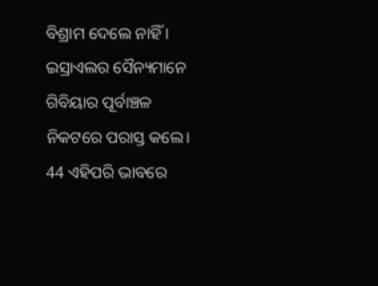ବିଶ୍ରାମ ଦେଲେ ନାହିଁ । ଇସ୍ରାଏଲର ସୈନ୍ୟମାନେ ଗିବିୟାର ପୂର୍ବାଞ୍ଚଳ ନିକଟରେ ପରାସ୍ତ କଲେ। 44 ଏହିପରି ଭାବରେ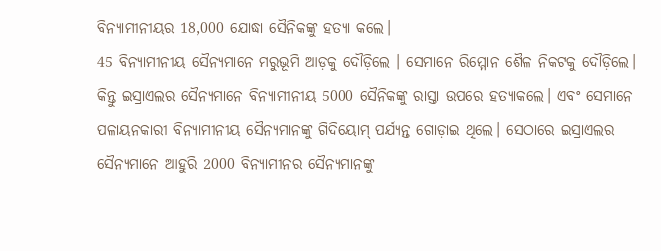ବିନ୍ୟାମୀନୀୟର 18,000 ଯୋଦ୍ଧା ସୈନିକଙ୍କୁ ହତ୍ୟା କଲେ।
45 ବିନ୍ୟାମୀନୀୟ ସୈନ୍ୟମାନେ ମରୁଭୂମି ଆଡ଼କୁ ଦୌଡ଼ିଲେ । ସେମାନେ ରିମ୍ମୋନ ଶୈଳ ନିକଟକୁ ଦୌଡ଼ିଲେ। କିନ୍ତୁ ଇସ୍ରାଏଲର ସୈନ୍ୟମାନେ ବିନ୍ୟାମୀନୀୟ 5000 ସୈନିକଙ୍କୁ ରାସ୍ତା ଉପରେ ହତ୍ୟାକଲେ। ଏବଂ ସେମାନେ ପଳାୟନକାରୀ ବିନ୍ୟାମୀନୀୟ ସୈନ୍ୟମାନଙ୍କୁ ଗିଦିୟୋମ୍ ପର୍ଯ୍ୟନ୍ତ ଗୋଡ଼ାଇ ଥିଲେ। ସେଠାରେ ଇସ୍ରାଏଲର ସୈନ୍ୟମାନେ ଆହୁରି 2000 ବିନ୍ୟାମୀନର ସୈନ୍ୟମାନଙ୍କୁ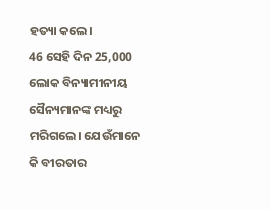ହତ୍ୟା କଲେ।
46 ସେହି ଦିନ 25,000 ଲୋକ ବିନ୍ୟାମୀନୀୟ ସୈନ୍ୟମାନଙ୍କ ମଧ୍ୟରୁ ମରିଗଲେ। ଯେଉଁମାନେ କି ବୀରତାର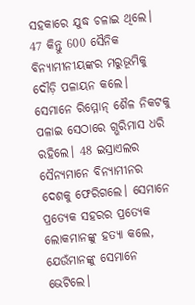ସହକାରେ ଯୁଦ୍ଧ ଚଳାଇ ଥିଲେ। 47 କିନ୍ତୁ 600 ସୈନିକ ବିନ୍ୟାମୀନୀୟଙ୍କର ମରୁଭୂମିକୁ ଦୌଡ଼ି ପଳାୟନ କଲେ। ସେମାନେ ରିମ୍ମୋନ୍ ଶୈଳ ନିକଟକୁ ପଳାଇ ସେଠାରେ ଗ୍ଭରିମାସ ଧରି ରହିଲେ। 48 ଇସ୍ରାଏଲର ସୈନ୍ୟମାନେ ବିନ୍ୟାମୀନର ଦେଶକୁ ଫେରିଗଲେ। ସେମାନେ ପ୍ରତ୍ୟେକ ସହରର ପ୍ରତ୍ୟେକ ଲୋକମାନଙ୍କୁ ହତ୍ୟା କଲେ, ଯେଉଁମାନଙ୍କୁ ସେମାନେ ଭେଟିଲେ।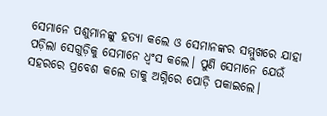ସେମାନେ ପଶୁମାନଙ୍କୁ ହତ୍ୟା କଲେ ଓ ସେମାନଙ୍କର ସମ୍ମୁଖରେ ଯାହା ପଡ଼ିଲା ସେଗୁଡ଼ିକୁ ସେମାନେ ଧ୍ୱଂସ କଲେ। ପୁଣି ସେମାନେ ଯେଉଁ ସହରରେ ପ୍ରବେଶ କଲେ ତାକୁ ଅଗ୍ନିରେ ପୋଡ଼ି ପକାଇଲେ।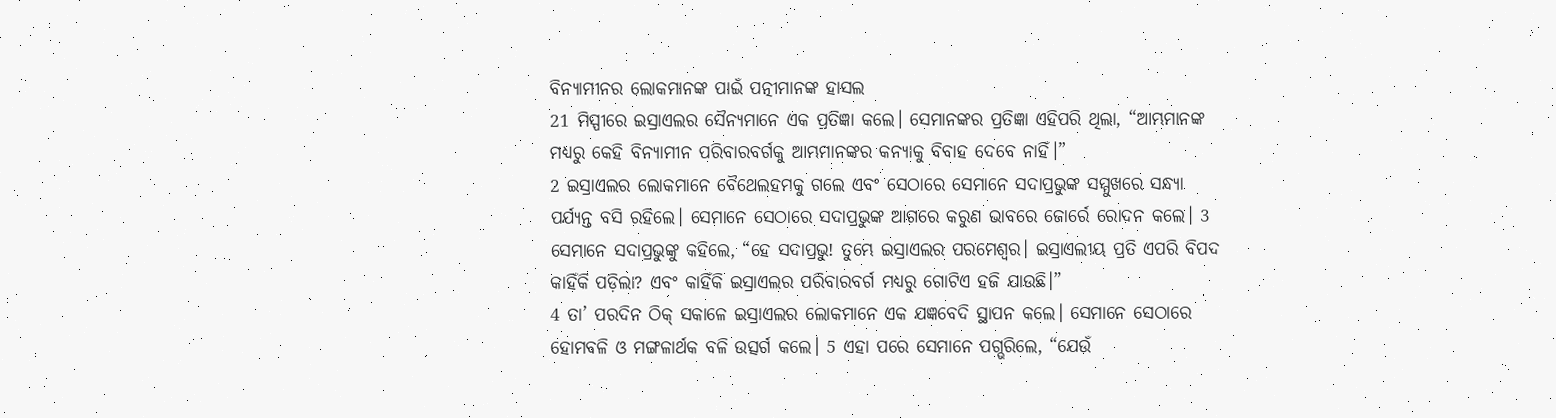ବିନ୍ୟାମୀନର ଲୋକମାନଙ୍କ ପାଇଁ ପତ୍ନୀମାନଙ୍କ ହାସଲ
21 ମିସ୍ପୀରେ ଇସ୍ରାଏଲର ସୈନ୍ୟମାନେ ଏକ ପ୍ରତିଜ୍ଞା କଲେ। ସେମାନଙ୍କର ପ୍ରତିଜ୍ଞା ଏହିପରି ଥିଲା, “ଆମ୍ଭମାନଙ୍କ ମଧ୍ୟରୁ କେହି ବିନ୍ୟାମୀନ ପରିବାରବର୍ଗକୁ ଆମ୍ଭମାନଙ୍କର କନ୍ୟାକୁ ବିବାହ ଦେବେ ନାହିଁ।”
2 ଇସ୍ରାଏଲର ଲୋକମାନେ ବୈଥେଲହମକୁ ଗଲେ ଏବଂ ସେଠାରେ ସେମାନେ ସଦାପ୍ରଭୁଙ୍କ ସମ୍ମୁଖରେ ସନ୍ଧ୍ୟା ପର୍ଯ୍ୟନ୍ତ ବସି ରହିଲେ। ସେମାନେ ସେଠାରେ ସଦାପ୍ରଭୁଙ୍କ ଆଗରେ କରୁଣ ଭାବରେ ଜୋର୍ରେ ରୋଦନ କଲେ। 3 ସେମାନେ ସଦାପ୍ରଭୁଙ୍କୁ କହିଲେ, “ହେ ସଦାପ୍ରଭୁ! ତୁମ୍ଭେ ଇସ୍ରାଏଲର ପରମେଶ୍ୱର। ଇସ୍ରାଏଲୀୟ ପ୍ରତି ଏପରି ବିପଦ କାହିଁକି ପଡ଼ିଲା? ଏବଂ କାହିଁକି ଇସ୍ରାଏଲର ପରିବାରବର୍ଗ ମଧ୍ୟରୁ ଗୋଟିଏ ହଜି ଯାଉଛି।”
4 ତା’ ପରଦିନ ଠିକ୍ ସକାଳେ ଇସ୍ରାଏଲର ଲୋକମାନେ ଏକ ଯଜ୍ଞବେଦି ସ୍ଥାପନ କଲେ। ସେମାନେ ସେଠାରେ ହୋମବଳି ଓ ମଙ୍ଗଳାର୍ଥକ ବଳି ଉତ୍ସର୍ଗ କଲେ। 5 ଏହା ପରେ ସେମାନେ ପଗ୍ଭରିଲେ, “ଯେଉଁ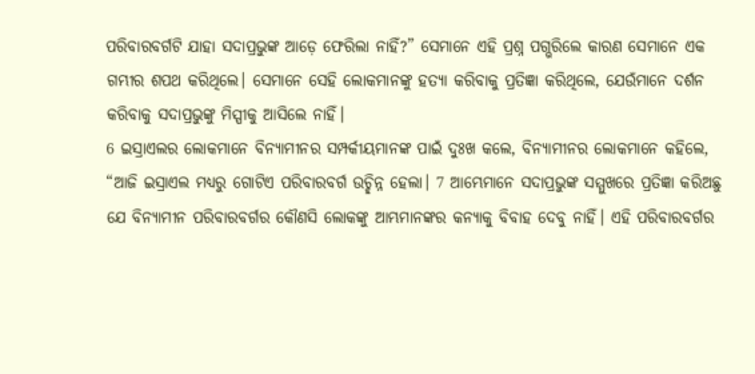ପରିବାରବର୍ଗଟି ଯାହା ସଦାପ୍ରଭୁଙ୍କ ଆଡ଼େ ଫେରିଲା ନାହିଁ?” ସେମାନେ ଏହି ପ୍ରଶ୍ନ ପଗ୍ଭରିଲେ କାରଣ ସେମାନେ ଏକ ଗମ୍ଭୀର ଶପଥ କରିଥିଲେ। ସେମାନେ ସେହି ଲୋକମାନଙ୍କୁ ହତ୍ୟା କରିବାକୁ ପ୍ରତିଜ୍ଞା କରିଥିଲେ, ଯେଉଁମାନେ ଦର୍ଶନ କରିବାକୁ ସଦାପ୍ରଭୁଙ୍କୁ ମିସ୍ପୀକୁ ଆସିଲେ ନାହିଁ।
6 ଇସ୍ରାଏଲର ଲୋକମାନେ ବିନ୍ୟାମୀନର ସମ୍ପର୍କୀୟମାନଙ୍କ ପାଇଁ ଦୁଃଖ କଲେ, ବିନ୍ୟାମୀନର ଲୋକମାନେ କହିଲେ, “ଆଜି ଇସ୍ରାଏଲ ମଧ୍ୟରୁ ଗୋଟିଏ ପରିବାରବର୍ଗ ଉଚ୍ଛିନ୍ନ ହେଲା। 7 ଆମ୍ଭେମାନେ ସଦାପ୍ରଭୁଙ୍କ ସମ୍ମୁଖରେ ପ୍ରତିଜ୍ଞା କରିଅଛୁ ଯେ ବିନ୍ୟାମୀନ ପରିବାରବର୍ଗର କୌଣସି ଲୋକଙ୍କୁ ଆମ୍ଭମାନଙ୍କର କନ୍ୟାକୁ ବିବାହ ଦେବୁ ନାହିଁ। ଏହି ପରିବାରବର୍ଗର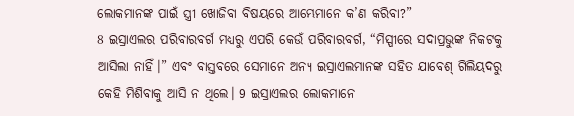ଲୋକମାନଙ୍କ ପାଇଁ ସ୍ତ୍ରୀ ଖୋଜିବା ବିଷୟରେ ଆମ୍ଭେମାନେ କ’ଣ କରିବା?”
8 ଇସ୍ରାଏଲର ପରିବାରବର୍ଗ ମଧ୍ୟରୁ ଏପରି କେଉଁ ପରିବାରବର୍ଗ, “ମିସ୍ପୀରେ ସଦାପ୍ରଭୁଙ୍କ ନିକଟକୁ ଆସିଲା ନାହିଁ।” ଏବଂ ବାସ୍ତବରେ ସେମାନେ ଅନ୍ୟ ଇସ୍ରାଏଲମାନଙ୍କ ସହିତ ଯାବେଶ୍ ଗିଲିୟଦରୁ କେହି ମିଶିବାକୁ ଆସି ନ ଥିଲେ। 9 ଇସ୍ରାଏଲର ଲୋକମାନେ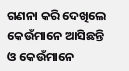ଗଣନା କରି ଦେଖିଲେ କେଉଁମାନେ ଆସିଛନ୍ତି ଓ କେଉଁମାନେ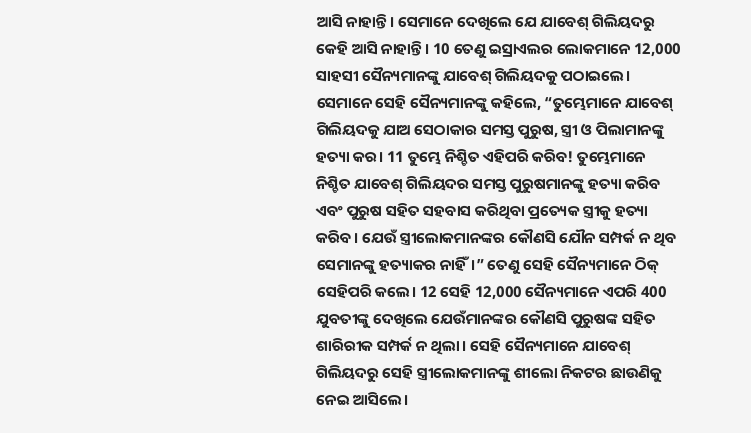ଆସି ନାହାନ୍ତି। ସେମାନେ ଦେଖିଲେ ଯେ ଯାବେଶ୍ ଗିଲିୟଦରୁ କେହି ଆସି ନାହାନ୍ତି। 10 ତେଣୁ ଇସ୍ରାଏଲର ଲୋକମାନେ 12,000 ସାହସୀ ସୈନ୍ୟମାନଙ୍କୁ ଯାବେଶ୍ ଗିଲିୟଦକୁ ପଠାଇଲେ। ସେମାନେ ସେହି ସୈନ୍ୟମାନଙ୍କୁ କହିଲେ, “ତୁମ୍ଭେମାନେ ଯାବେଶ୍ ଗିଲିୟଦକୁ ଯାଅ ସେଠାକାର ସମସ୍ତ ପୁରୁଷ, ସ୍ତ୍ରୀ ଓ ପିଲାମାନଙ୍କୁ ହତ୍ୟା କର। 11 ତୁମ୍ଭେ ନିଶ୍ଚିତ ଏହିପରି କରିବ! ତୁମ୍ଭେମାନେ ନିଶ୍ଚିତ ଯାବେଶ୍ ଗିଲିୟଦର ସମସ୍ତ ପୁରୁଷମାନଙ୍କୁ ହତ୍ୟା କରିବ ଏବଂ ପୁରୁଷ ସହିତ ସହବାସ କରିଥିବା ପ୍ରତ୍ୟେକ ସ୍ତ୍ରୀକୁ ହତ୍ୟା କରିବ। ଯେଉଁ ସ୍ତ୍ରୀଲୋକମାନଙ୍କର କୌଣସି ଯୌନ ସମ୍ପର୍କ ନ ଥିବ ସେମାନଙ୍କୁ ହତ୍ୟାକର ନାହିଁ।” ତେଣୁ ସେହି ସୈନ୍ୟମାନେ ଠିକ୍ ସେହିପରି କଲେ। 12 ସେହି 12,000 ସୈନ୍ୟମାନେ ଏପରି 400 ଯୁବତୀଙ୍କୁ ଦେଖିଲେ ଯେଉଁମାନଙ୍କର କୌଣସି ପୁରୁଷଙ୍କ ସହିତ ଶାରିରୀକ ସମ୍ପର୍କ ନ ଥିଲା। ସେହି ସୈନ୍ୟମାନେ ଯାବେଶ୍ ଗିଲିୟଦରୁ ସେହି ସ୍ତ୍ରୀଲୋକମାନଙ୍କୁ ଶୀଲୋ ନିକଟର ଛାଉଣିକୁ ନେଇ ଆସିଲେ।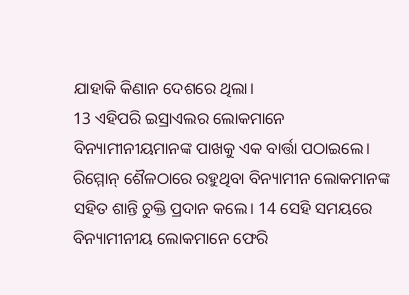ଯାହାକି କିଣାନ ଦେଶରେ ଥିଲା।
13 ଏହିପରି ଇସ୍ରାଏଲର ଲୋକମାନେ ବିନ୍ୟାମୀନୀୟମାନଙ୍କ ପାଖକୁ ଏକ ବାର୍ତ୍ତା ପଠାଇଲେ। ରିମ୍ମୋନ୍ ଶୈଳଠାରେ ରହୁଥିବା ବିନ୍ୟାମୀନ ଲୋକମାନଙ୍କ ସହିତ ଶାନ୍ତି ଚୁକ୍ତି ପ୍ରଦାନ କଲେ। 14 ସେହି ସମୟରେ ବିନ୍ୟାମୀନୀୟ ଲୋକମାନେ ଫେରି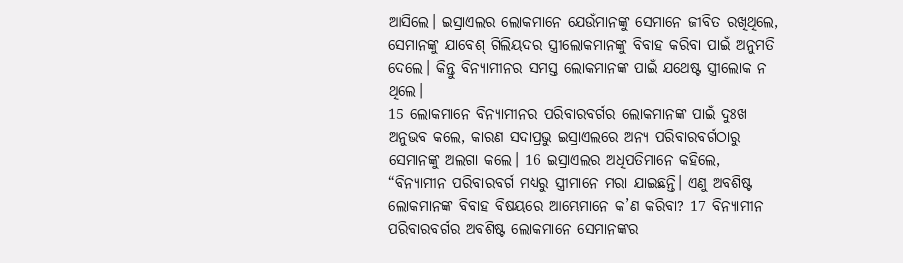ଆସିଲେ। ଇସ୍ରାଏଲର ଲୋକମାନେ ଯେଉଁମାନଙ୍କୁ ସେମାନେ ଜୀବିତ ରଖିଥିଲେ, ସେମାନଙ୍କୁ ଯାବେଶ୍ ଗିଲିୟଦର ସ୍ତ୍ରୀଲୋକମାନଙ୍କୁ ବିବାହ କରିବା ପାଇଁ ଅନୁମତି ଦେଲେ। କିନ୍ତୁ ବିନ୍ୟାମୀନର ସମସ୍ତ ଲୋକମାନଙ୍କ ପାଇଁ ଯଥେଷ୍ଟ ସ୍ତ୍ରୀଲୋକ ନ ଥିଲେ।
15 ଲୋକମାନେ ବିନ୍ୟାମୀନର ପରିବାରବର୍ଗର ଲୋକମାନଙ୍କ ପାଇଁ ଦୁଃଖ ଅନୁଭବ କଲେ, କାରଣ ସଦାପ୍ରଭୁ ଇସ୍ରାଏଲରେ ଅନ୍ୟ ପରିବାରବର୍ଗଠାରୁ ସେମାନଙ୍କୁ ଅଲଗା କଲେ। 16 ଇସ୍ରାଏଲର ଅଧିପତିମାନେ କହିଲେ, “ବିନ୍ୟାମୀନ ପରିବାରବର୍ଗ ମଧ୍ୟରୁ ସ୍ତ୍ରୀମାନେ ମରା ଯାଇଛନ୍ତି। ଏଣୁ ଅବଶିଷ୍ଟ ଲୋକମାନଙ୍କ ବିବାହ ବିଷୟରେ ଆମ୍ଭେମାନେ କ’ଣ କରିବା? 17 ବିନ୍ୟାମୀନ ପରିବାରବର୍ଗର ଅବଶିଷ୍ଟ ଲୋକମାନେ ସେମାନଙ୍କର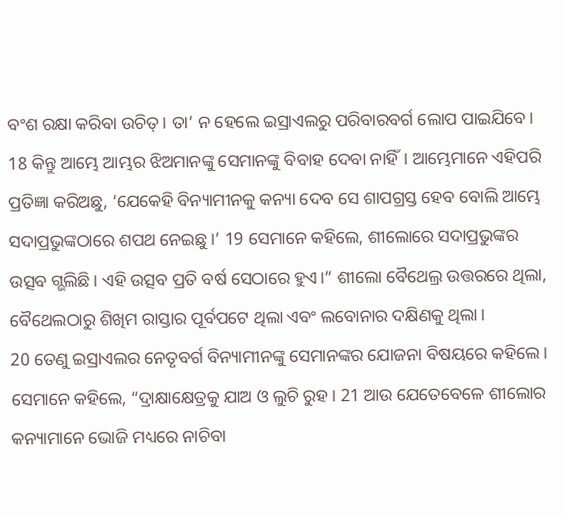ବଂଶ ରକ୍ଷା କରିବା ଉଚିତ୍। ତା’ ନ ହେଲେ ଇସ୍ରାଏଲରୁ ପରିବାରବର୍ଗ ଲୋପ ପାଇଯିବେ। 18 କିନ୍ତୁ ଆମ୍ଭେ ଆମ୍ଭର ଝିଅମାନଙ୍କୁ ସେମାନଙ୍କୁ ବିବାହ ଦେବା ନାହିଁ। ଆମ୍ଭେମାନେ ଏହିପରି ପ୍ରତିଜ୍ଞା କରିଅଛୁ, ‘ଯେକେହି ବିନ୍ୟାମୀନକୁ କନ୍ୟା ଦେବ ସେ ଶାପଗ୍ରସ୍ତ ହେବ ବୋଲି ଆମ୍ଭେ ସଦାପ୍ରଭୁଙ୍କଠାରେ ଶପଥ ନେଇଛୁ।’ 19 ସେମାନେ କହିଲେ, ଶୀଲୋରେ ସଦାପ୍ରଭୁଙ୍କର ଉତ୍ସବ ଗ୍ଭଲିଛି। ଏହି ଉତ୍ସବ ପ୍ରତି ବର୍ଷ ସେଠାରେ ହୁଏ।” ଶୀଲୋ ବୈଥେଲ୍ର ଉତ୍ତରରେ ଥିଲା, ବୈଥେଲଠାରୁ ଶିଖିମ ରାସ୍ତାର ପୂର୍ବପଟେ ଥିଲା ଏବଂ ଲବୋନାର ଦକ୍ଷିଣକୁ ଥିଲା।
20 ତେଣୁ ଇସ୍ରାଏଲର ନେତୃବର୍ଗ ବିନ୍ୟାମୀନଙ୍କୁ ସେମାନଙ୍କର ଯୋଜନା ବିଷୟରେ କହିଲେ। ସେମାନେ କହିଲେ, “ଦ୍ରାକ୍ଷାକ୍ଷେତ୍ରକୁ ଯାଅ ଓ ଲୁଚି ରୁହ। 21 ଆଉ ଯେତେବେଳେ ଶୀଲୋର କନ୍ୟାମାନେ ଭୋଜି ମଧ୍ୟରେ ନାଚିବା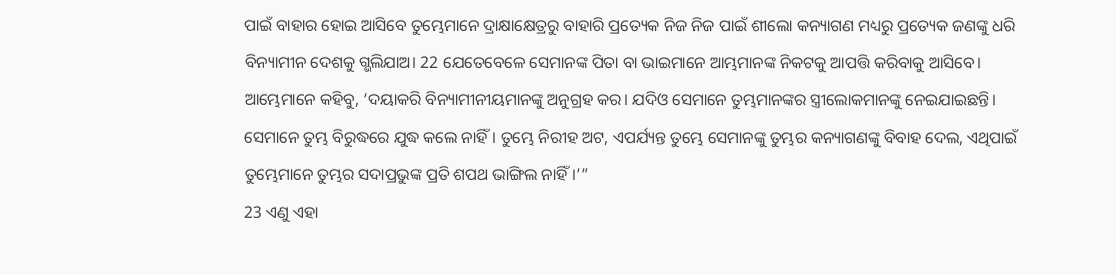ପାଇଁ ବାହାର ହୋଇ ଆସିବେ ତୁମ୍ଭେମାନେ ଦ୍ରାକ୍ଷାକ୍ଷେତ୍ରରୁ ବାହାରି ପ୍ରତ୍ୟେକ ନିଜ ନିଜ ପାଇଁ ଶୀଲୋ କନ୍ୟାଗଣ ମଧ୍ୟରୁ ପ୍ରତ୍ୟେକ ଜଣଙ୍କୁ ଧରି ବିନ୍ୟାମୀନ ଦେଶକୁ ଗ୍ଭଲିଯାଅ। 22 ଯେତେବେଳେ ସେମାନଙ୍କ ପିତା ବା ଭାଇମାନେ ଆମ୍ଭମାନଙ୍କ ନିକଟକୁ ଆପତ୍ତି କରିବାକୁ ଆସିବେ। ଆମ୍ଭେମାନେ କହିବୁ, ‘ଦୟାକରି ବିନ୍ୟାମୀନୀୟମାନଙ୍କୁ ଅନୁଗ୍ରହ କର। ଯଦିଓ ସେମାନେ ତୁମ୍ଭମାନଙ୍କର ସ୍ତ୍ରୀଲୋକମାନଙ୍କୁ ନେଇଯାଇଛନ୍ତି। ସେମାନେ ତୁମ୍ଭ ବିରୁଦ୍ଧରେ ଯୁଦ୍ଧ କଲେ ନାହିଁ। ତୁମ୍ଭେ ନିରୀହ ଅଟ, ଏପର୍ଯ୍ୟନ୍ତ ତୁମ୍ଭେ ସେମାନଙ୍କୁ ତୁମ୍ଭର କନ୍ୟାଗଣଙ୍କୁ ବିବାହ ଦେଲ, ଏଥିପାଇଁ ତୁମ୍ଭେମାନେ ତୁମ୍ଭର ସଦାପ୍ରଭୁଙ୍କ ପ୍ରତି ଶପଥ ଭାଙ୍ଗିଲ ନାହିଁ।’”
23 ଏଣୁ ଏହା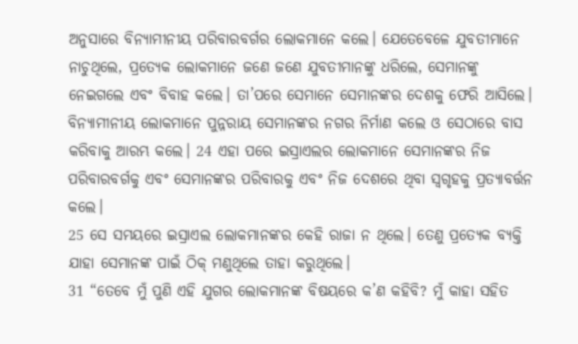ଅନୁସାରେ ବିନ୍ୟାମୀନୀୟ ପରିବାରବର୍ଗର ଲୋକମାନେ କଲେ। ଯେତେବେଳେ ଯୁବତୀମାନେ ନାଚୁଥିଲେ, ପ୍ରତ୍ୟେକ ଲୋକମାନେ ଜଣେ ଜଣେ ଯୁବତୀମାନଙ୍କୁ ଧରିଲେ, ସେମାନଙ୍କୁ ନେଇଗଲେ ଏବଂ ବିବାହ କଲେ। ତା’ପରେ ସେମାନେ ସେମାନଙ୍କର ଦେଶକୁ ଫେରି ଆସିଲେ। ବିନ୍ୟାମୀନୀୟ ଲୋକମାନେ ପୁନ୍ନରାୟ ସେମାନଙ୍କର ନଗର ନିର୍ମାଣ କଲେ ଓ ସେଠାରେ ବାସ କରିବାକୁ ଆରମ୍ଭ କଲେ। 24 ଏହା ପରେ ଇସ୍ରାଏଲର ଲୋକମାନେ ସେମାନଙ୍କର ନିଜ ପରିବାରବର୍ଗକୁ ଏବଂ ସେମାନଙ୍କର ପରିବାରକୁ ଏବଂ ନିଜ ଦେଶରେ ଥିବା ସ୍ୱଗୃହକୁ ପ୍ରତ୍ୟାବର୍ତ୍ତନ କଲେ।
25 ସେ ସମୟରେ ଇସ୍ରାଏଲ ଲୋକମାନଙ୍କର କେହି ରାଜା ନ ଥିଲେ। ତେଣୁ ପ୍ରତ୍ୟେକ ବ୍ୟକ୍ତି ଯାହା ସେମାନଙ୍କ ପାଇଁ ଠିକ୍ ମଣୁଥିଲେ ତାହା କରୁଥିଲେ।
31 “ତେବେ ମୁଁ ପୁଣି ଏହି ଯୁଗର ଲୋକମାନଙ୍କ ବିଷୟରେ କ’ଣ କହିବି? ମୁଁ କାହା ସହିତ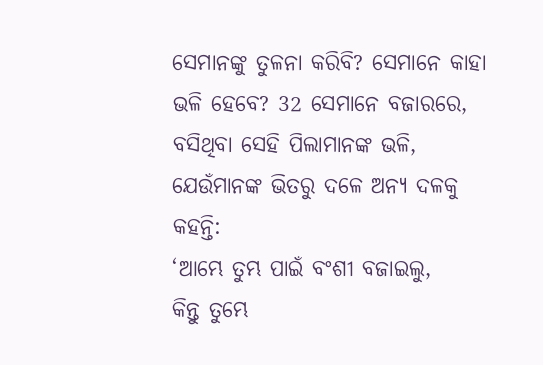ସେମାନଙ୍କୁ ତୁଳନା କରିବି? ସେମାନେ କାହା ଭଳି ହେବେ? 32 ସେମାନେ ବଜାରରେ, ବସିଥିବା ସେହି ପିଲାମାନଙ୍କ ଭଳି, ଯେଉଁମାନଙ୍କ ଭିତରୁ ଦଳେ ଅନ୍ୟ ଦଳକୁ କହନ୍ତି:
‘ଆମ୍ଭେ ତୁମ୍ଭ ପାଇଁ ବଂଶୀ ବଜାଇଲୁ,
କିନ୍ତୁ ତୁମ୍ଭେ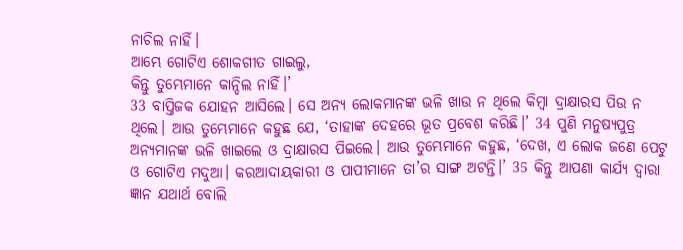ନାଚିଲ ନାହିଁ।
ଆମ୍ଭେ ଗୋଟିଏ ଶୋକଗୀତ ଗାଇଲୁ,
କିନ୍ତୁ ତୁମ୍ଭେମାନେ କାନ୍ଦିଲ ନାହିଁ।’
33 ବାପ୍ତିଜକ ଯୋହନ ଆସିଲେ। ସେ ଅନ୍ୟ ଲୋକମାନଙ୍କ ଭଳି ଖାଉ ନ ଥିଲେ କିମ୍ବା ଦ୍ରାକ୍ଷାରସ ପିଉ ନ ଥିଲେ। ଆଉ ତୁମ୍ଭେମାନେ କହୁଛ ଯେ, ‘ତାହାଙ୍କ ଦେହରେ ଭୂତ ପ୍ରବେଶ କରିଛି।’ 34 ପୁଣି ମନୁଷ୍ୟପୁତ୍ର ଅନ୍ୟମାନଙ୍କ ଭଳି ଖାଇଲେ ଓ ଦ୍ରାକ୍ଷାରସ ପିଇଲେ। ଆଉ ତୁମ୍ଭେମାନେ କହୁଛ, ‘ଦେଖ, ଏ ଲୋକ ଜଣେ ପେଟୁ ଓ ଗୋଟିଏ ମଦୁଆ। କରଆଦାୟକାରୀ ଓ ପାପୀମାନେ ତା’ର ସାଙ୍ଗ ଅଟନ୍ତି।’ 35 କିନ୍ତୁ ଆପଣା କାର୍ଯ୍ୟ ଦ୍ୱାରା ଜ୍ଞାନ ଯଥାର୍ଥ ବୋଲି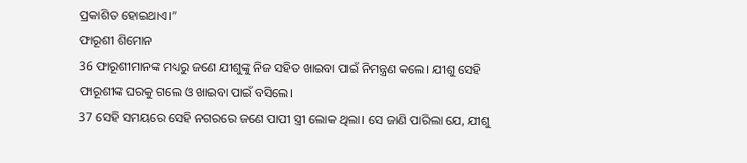ପ୍ରକାଶିତ ହୋଇଥାଏ।”
ଫାରୂଶୀ ଶିମୋନ
36 ଫାରୂଶୀମାନଙ୍କ ମଧ୍ୟରୁ ଜଣେ ଯୀଶୁଙ୍କୁ ନିଜ ସହିତ ଖାଇବା ପାଇଁ ନିମନ୍ତ୍ରଣ କଲେ। ଯୀଶୁ ସେହି ଫାରୂଶୀଙ୍କ ଘରକୁ ଗଲେ ଓ ଖାଇବା ପାଇଁ ବସିଲେ।
37 ସେହି ସମୟରେ ସେହି ନଗରରେ ଜଣେ ପାପୀ ସ୍ତ୍ରୀ ଲୋକ ଥିଲା। ସେ ଜାଣି ପାରିଲା ଯେ, ଯୀଶୁ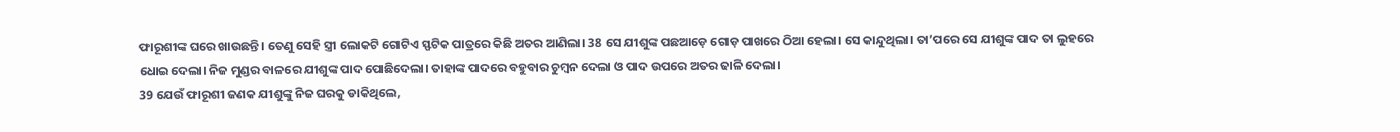ଫାରୂଶୀଙ୍କ ଘରେ ଖାଉଛନ୍ତି। ତେଣୁ ସେହି ସ୍ତ୍ରୀ ଲୋକଟି ଗୋଟିଏ ସ୍ଫଟିକ ପାତ୍ରରେ କିଛି ଅତର ଆଣିଲା। 38 ସେ ଯୀଶୁଙ୍କ ପଛଆଡ଼େ ଗୋଡ଼ ପାଖରେ ଠିଆ ହେଲା। ସେ କାନ୍ଦୁଥିଲା। ତା’ପରେ ସେ ଯୀଶୁଙ୍କ ପାଦ ତା ଲୁହରେ ଧୋଇ ଦେଲା। ନିଜ ମୁଣ୍ଡର ବାଳରେ ଯୀଶୁଙ୍କ ପାଦ ପୋଛିଦେଲା। ତାହାଙ୍କ ପାଦରେ ବହୁବାର ଚୁମ୍ବନ ଦେଲା ଓ ପାଦ ଉପରେ ଅତର ଢାଳି ଦେଲା।
39 ଯେଉଁ ଫାରୂଶୀ ଜଣକ ଯୀଶୁଙ୍କୁ ନିଜ ଘରକୁ ଡାକିଥିଲେ,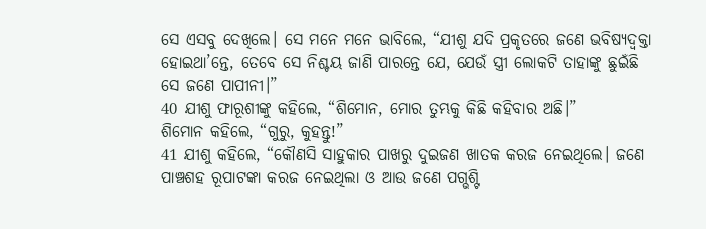ସେ ଏସବୁ ଦେଖିଲେ। ସେ ମନେ ମନେ ଭାବିଲେ, “ଯୀଶୁ ଯଦି ପ୍ରକୃତରେ ଜଣେ ଭବିଷ୍ୟଦ୍ବକ୍ତା ହୋଇଥା’ନ୍ତେ, ତେବେ ସେ ନିଶ୍ଚୟ ଜାଣି ପାରନ୍ତେ ଯେ, ଯେଉଁ ସ୍ତ୍ରୀ ଲୋକଟି ତାହାଙ୍କୁ ଛୁଇଁଛି ସେ ଜଣେ ପାପୀନୀ।”
40 ଯୀଶୁ ଫାରୂଶୀଙ୍କୁ କହିଲେ, “ଶିମୋନ, ମୋର ତୁମ୍ଭକୁ କିଛି କହିବାର ଅଛି।”
ଶିମୋନ କହିଲେ, “ଗୁରୁ, କୁହନ୍ତୁ!”
41 ଯୀଶୁ କହିଲେ, “କୌଣସି ସାହୁକାର ପାଖରୁ ଦୁଇଜଣ ଖାତକ କରଜ ନେଇଥିଲେ। ଜଣେ ପାଞ୍ଚଶହ ରୂପାଟଙ୍କା କରଜ ନେଇଥିଲା ଓ ଆଉ ଜଣେ ପଗ୍ଭଶ୍ଟି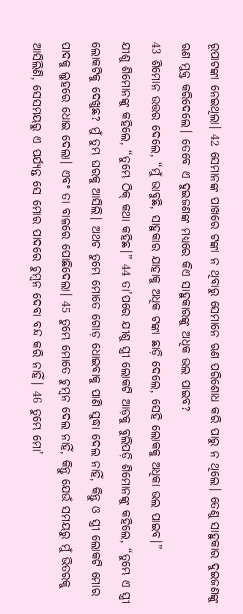ରୂପାଟଙ୍କା ନେଇଥିଲା। 42 ସେମାନଙ୍କ ପାଖରେ ଟଙ୍କା ନ ଥିବାରୁ ସେମାନେ ଋଣ ପରିଶୋଧ କରି ପାରୁ ନ ଥିଲେ। ତେଣୁ ସାହୁକାର ଦୁଇଜଣଙ୍କୁ ଋଣ ମୁକ୍ତ କରିଦେଲେ। ତେବେ ଏ ଦୁଇଜଣଙ୍କ ମଧ୍ୟରେ କିଏ ସାହୁକାରଙ୍କୁ ଅଧିକ ଭଲ ପାଇବ?
43 ଶିମୋନ ଉତ୍ତର ଦେଲେ, “ମୁଁ ଭାବୁଛି, ସାହୁକାର ଯାହାକୁ ଅଧିକ ଟଙ୍କା ଛାଡ଼ି ଦେଲେ, ସେହି ଲୋକକୁ ଅଧିକା ଭଲ ପାଇବ।”
ଯୀଶୁ ଶିମୋନଙ୍କୁ କହିଲେ, “ତୁମ୍ଭେ ଠିକ୍ କଥା କହିଛ।” 44 ତା’ପରେ ଯୀଶୁ ସ୍ତ୍ରୀ ଲୋକଟି ଆଡ଼କୁ ବୁଲିପଡ଼ି ଶିମୋନଙ୍କୁ କହିଲେ, “ତୁମ୍ଭେ ଏ ସ୍ତ୍ରୀ ଲୋକଟିକୁ ଦେଖୁଛ? ମୁଁ ତୁମ୍ଭ ଘରକୁ ଆସିଲି। ଅଥଚ ତୁମ୍ଭେ ମୋତେ ଗୋଡ଼ ଧୋଇବାକୁ ପାଣି ସୁଦ୍ଧା ଦେଲ ନାହିଁ, କିନ୍ତୁ ଓ ସ୍ତ୍ରୀ ଲୋକଟି ମୋର ପାଦକୁ ଲୁହରେ ଧୋଇ ଦେଲା। ଏବଂ ତା ବାଳରେ ପୋଛିଦେଲା। 45 ତୁମ୍ଭେ ମୋତେ ଚୁମ୍ବନ ଦେଲ ନାହିଁ, କିନ୍ତୁ ଯେଉଁ ସମୟରୁ ମୁଁ ଭିତରକୁ ଆସିଲିଣି, ସେସମୟରୁ ଏ ପର୍ଯ୍ୟନ୍ତ ସେ ମୋର ପାଦରେ ଚୁମ୍ବନ ଦେବା ବନ୍ଦ କରି ନାହିଁ। 46 ତୁମ୍ଭେ ମୋ’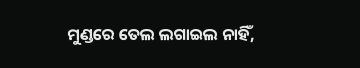ମୁଣ୍ଡରେ ତେଲ ଲଗାଇଲ ନାହିଁ,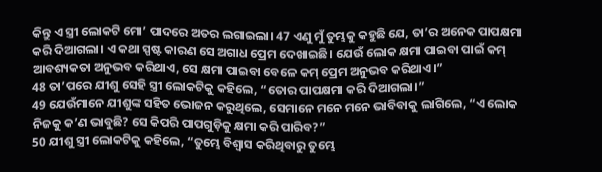କିନ୍ତୁ ଏ ସ୍ତ୍ରୀ ଲୋକଟି ମୋ’ ପାଦରେ ଅତର ଲଗାଇଲା। 47 ଏଣୁ ମୁଁ ତୁମ୍ଭକୁ କହୁଛି ଯେ, ତା’ର ଅନେକ ପାପକ୍ଷମା କରି ଦିଆଗଲା। ଏ କଥା ସ୍ପଷ୍ଟ କାରଣ ସେ ଅଗାଧ ପ୍ରେମ ଦେଖାଇଛି। ଯେଉଁ ଲୋକ କ୍ଷମା ପାଇବା ପାଇଁ କମ୍ ଆବଶ୍ୟକତା ଅନୁଭବ କରିଥାଏ, ସେ କ୍ଷମା ପାଇବା ବେଳେ କମ୍ ପ୍ରେମ ଅନୁଭବ କରିଥାଏ।”
48 ତା’ପରେ ଯୀଶୁ ସେହି ସ୍ତ୍ରୀ ଲୋକଟିକୁ କହିଲେ, “ତୋର ପାପକ୍ଷମା କରି ଦିଆଗଲା।”
49 ଯେଉଁମାନେ ଯୀଶୁଙ୍କ ସହିତ ଭୋଜନ କରୁଥିଲେ, ସେମାନେ ମନେ ମନେ ଭାବିବାକୁ ଲାଗିଲେ, “ଏ ଲୋକ ନିଜକୁ କ’ଣ ଭାବୁଛି? ସେ କିପରି ପାପଗୁଡ଼ିକୁ କ୍ଷମା କରି ପାରିବ?”
50 ଯୀଶୁ ସ୍ତ୍ରୀ ଲୋକଟିକୁ କହିଲେ, “ତୁମ୍ଭେ ବିଶ୍ୱାସ କରିଥିବାରୁ ତୁମ୍ଭେ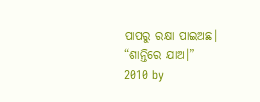ପାପରୁ ରକ୍ଷା ପାଇଅଛ। “ଶାନ୍ତିରେ ଯାଅ।”
2010 by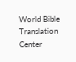World Bible Translation Center